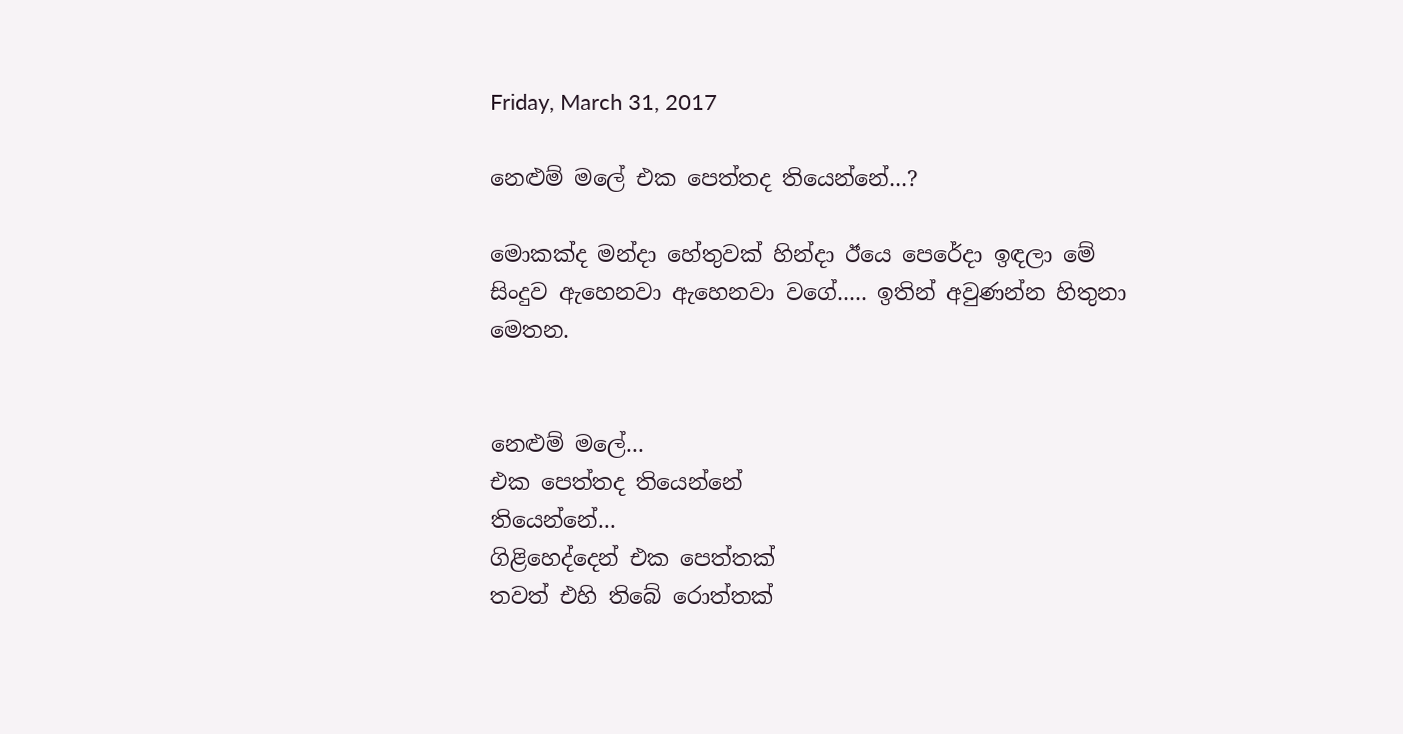Friday, March 31, 2017

නෙළුම් මලේ එක පෙත්තද තියෙන්නේ...?

මොකක්ද මන්දා හේතුවක් හින්දා ඊයෙ පෙරේදා ඉඳලා මේ සිංදුව ඇහෙනවා ඇහෙනවා වගේ..... ඉතින් අවුණන්න හිතුනා මෙතන.


නෙළුම් මලේ...
එක පෙත්තද තියෙන්නේ
තියෙන්නේ...
ගිළිහෙද්දෙන් එක පෙත්තක්
තවත් එහි තිබේ රොත්තක්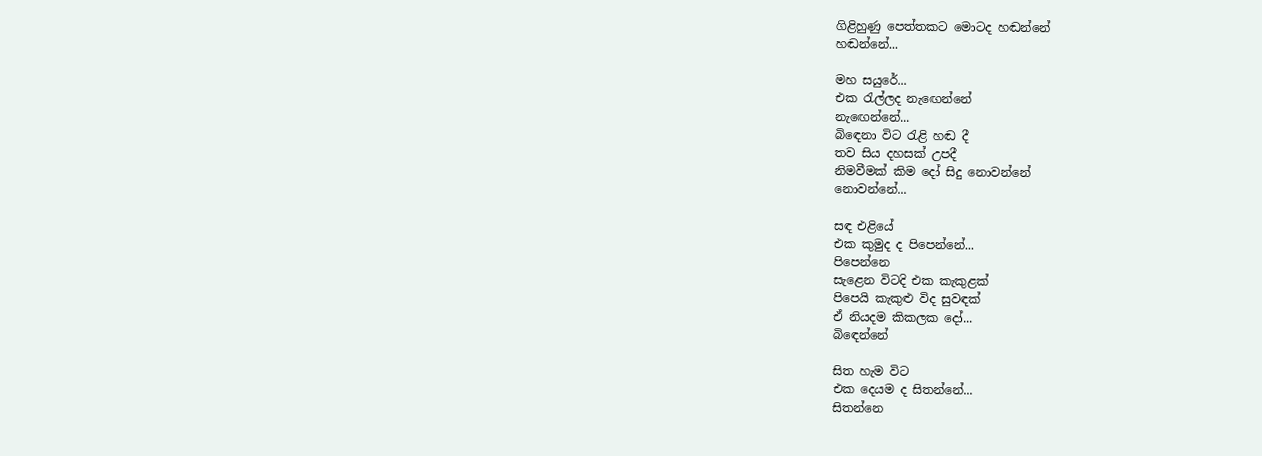ගිළිහුණු පෙත්තකට මොටද හඬන්නේ
හඬන්නේ...

මහ සයුරේ...
එක රැල්ලද නැඟෙන්නේ
නැඟෙන්නේ...
බිඳෙනා විට රැළි හඬ දී
තව සිය දහසක් උපදී
නිමවීමක් කිම දෝ සිදු නොවන්නේ
නොවන්නේ...

සඳ එළියේ
එක කුමුද ද පිපෙන්නේ...
පිපෙන්නෙ
සැළෙන විටදි එක කැකුළක්
පිපෙයි කැකුළු විද සුවඳක්
ඒ නියදම කිකලක දෝ...
බිඳෙන්නේ

සිත හැම විට
එක දෙයම ද සිතන්නේ...
සිතන්නෙ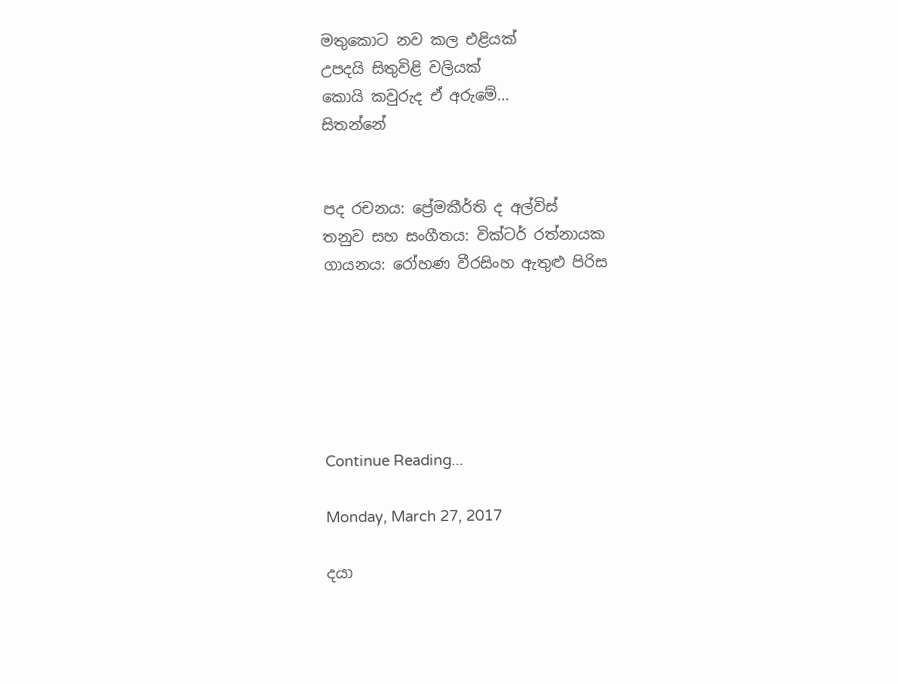මතුකොට නව කල එළියක්
උපදයි සිතුවිළි වලියක්
කොයි කවුරුද ඒ අරුමේ...
සිතන්නේ


පද රචනය: ප්‍රේමකීර්ති ද අල්විස්
තනුව සහ සංගීතය: වික්ටර් රත්නායක
ගායනය: රෝහණ වීරසිංහ ඇතුළු පිරිස






Continue Reading...

Monday, March 27, 2017

දයා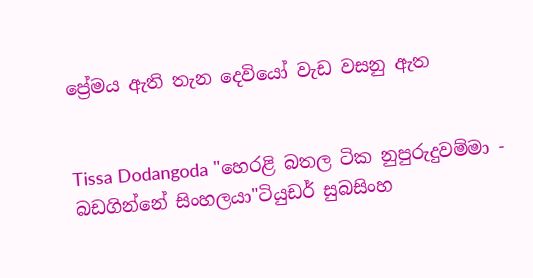ප්‍රේමය ඇති තැන දෙවියෝ වැඩ වසනු ඇත


Tissa Dodangoda "හෙරළි බතල ටික නුපුරුදුවම්මා - බඩගින්නේ සිංහලයා"ටියුඩර් සුබසිංහ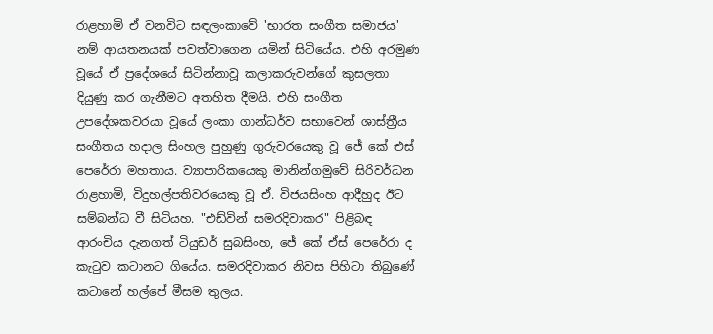රාළහාමි ඒ වනවිට සඳලංකාවේ 'භාරත සංගීත සමාජය' නම් ආයතනයක් පවත්වාගෙන යමින් සිටියේය. එහි අරමුණ වූයේ ඒ ප්‍රදේශයේ සිටින්නාවූ කලාකරුවන්ගේ කුසලතා දියුණු කර ගැනීමට අතහිත දීමයි. එහි සංගීත උපදේශකවරයා වූයේ ලංකා ගාන්ධර්ව සභාවෙන් ශාස්ත්‍රීය සංගීතය හදාල සිංහල පුහුණු ගුරුවරයෙකු වූ ජේ කේ එස් පෙරේරා මහතාය. ව්‍යාපාරිකයෙකු මානින්ගමුවේ සිරිවර්ධන රාළහාමි, විදුහල්පතිවරයෙකු වූ ඒ. විජයසිංහ ආදීහුද ඊට සම්බන්ධ වී සිටියහ. "එඩ්වින් සමරදිවාකර" පිළිබඳ ආරංචිය දැනගත් ටියුඩර් සුබසිංහ, ජේ කේ ඒස් පෙරේරා ද කැටුව කටානට ගියේය. සමරදිවාකර නිවස පිහිටා තිබුණේ කටානේ හල්පේ මීසම තුලය.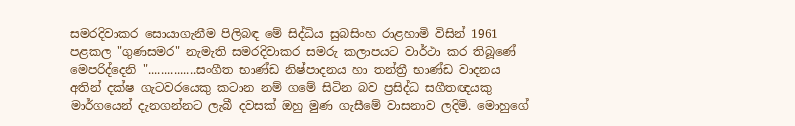සමරදිවාකර සොයාගැනීම පිලිබඳ මේ සිද්ධිය සුබසිංහ රාළහාමි විසින් 1961 පළකල "ගුණසමර" නැමැති සමරදිවාකර සමරු කලාපයට වාර්ථා කර තිබූණේ මෙපරිද්දෙනි "...............සංගීත භාණ්ඩ නිෂ්පාදනය හා තන්ත්‍රී භාණ්ඩ වාදනය අතින් දක්ෂ ගැටවරයෙකු කටාන නම් ගමේ සිටින බව ප්‍රසිද්ධ සගීතඥයකු මාර්ගයෙන් දැනගන්නට ලැබී දවසක් ඔහු මුණ ගැසීමේ වාසනාව ලදිමි. මොහුගේ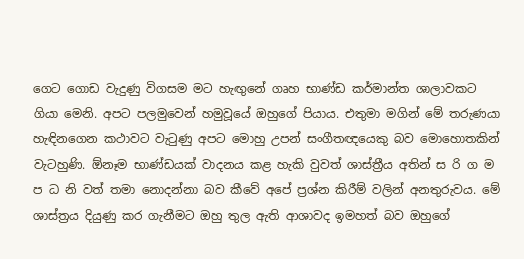ගෙට ගොඩ වැදුණු විගසම මට හැඟුනේ ගෘහ භාණ්ඩ කර්මාන්ත ශාලාවකට ගියා මෙනි. අපට පලමුවෙන් හමුවූයේ ඔහුගේ පියාය. එතුමා මගින් මේ තරුණයා හැඳිනගෙන කථාවට වැටුණු අපට මොහු උපන් සංගීතඥයෙකු බව මොහොතකින් වැටහුණි. ඕනෑම භාණ්ඩයක් වාදනය කළ හැකි වුවත් ශාස්ත්‍රීය අතින් ස රි ග ම ප ධ නි වත් තමා නොදන්නා බව කීවේ අපේ ප්‍රශ්න කිරීම් වලින් අනතුරුවය. මේ ශාස්ත්‍රය දියුණු කර ගැනීමට ඔහු තුල ඇති ආශාවද ඉමහත් බව ඔහුගේ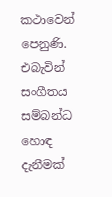කථාවෙන් පෙනුණි. එබැවින් සංගීතය සම්බන්ධ හොඳ දැනීමක්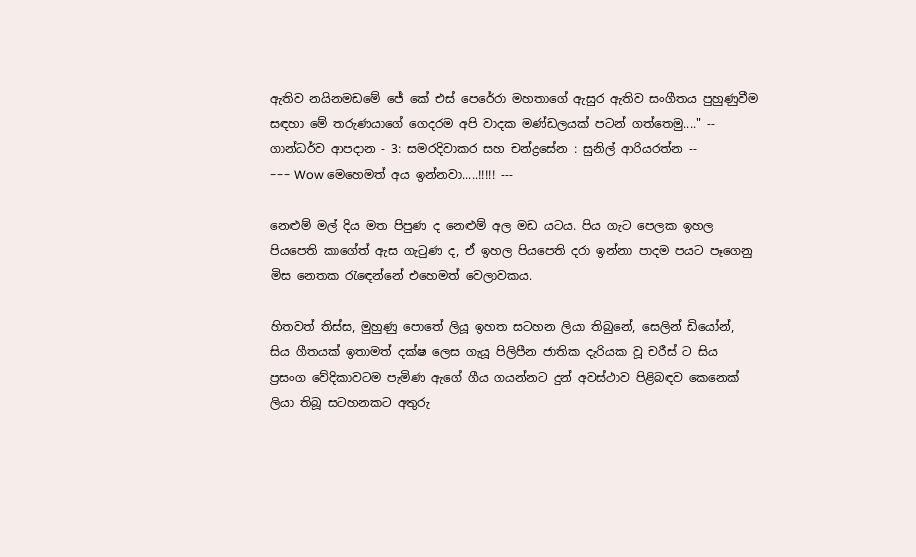ඇතිව නයිනමඩමේ ජේ කේ එස් පෙරේරා මහතාගේ ඇසුර ඇතිව සංගීතය පුහුණුවීම සඳහා මේ තරුණයාගේ ගෙදරම අපි වාදක මණ්ඩලයක් පටන් ගත්තෙමු...." -- ගාන්ධර්ව ආපදාන - 3: සමරදිවාකර සහ චන්ද්‍රසේන : සුනිල් ආරියරත්න --
--- Wow මෙහෙමත් අය ඉන්නවා.....!!!!! ---

නෙළුම් මල් දිය මත පිපුණ ද නෙළුම් අල මඩ යටය. පිය ගැට පෙලක ඉහල පියපෙති කාගේත් ඇස ගැටුණ ද, ඒ ඉහල පියපෙති දරා ඉන්නා පාදම පයට පෑගෙනු මිස නෙතක රැඳෙන්නේ එහෙමත් වෙලාවකය.

හිතවත් තිස්ස, මුහුණු පොතේ ලියූ ඉහත සටහන ලියා තිබුනේ, සෙලින් ඩියෝන්, සිය ගීතයක් ඉතාමත් දක්ෂ ලෙස ගැයූ පිලිපීන ජාතික දැරියක වූ චරීස් ට සිය ප්‍රසංග වේදිකාවටම පැමිණ ඇගේ ගීය ගයන්නට දුන් අවස්ථාව පිළිබඳව කෙනෙක් ලියා තිබූ සටහනකට අතුරු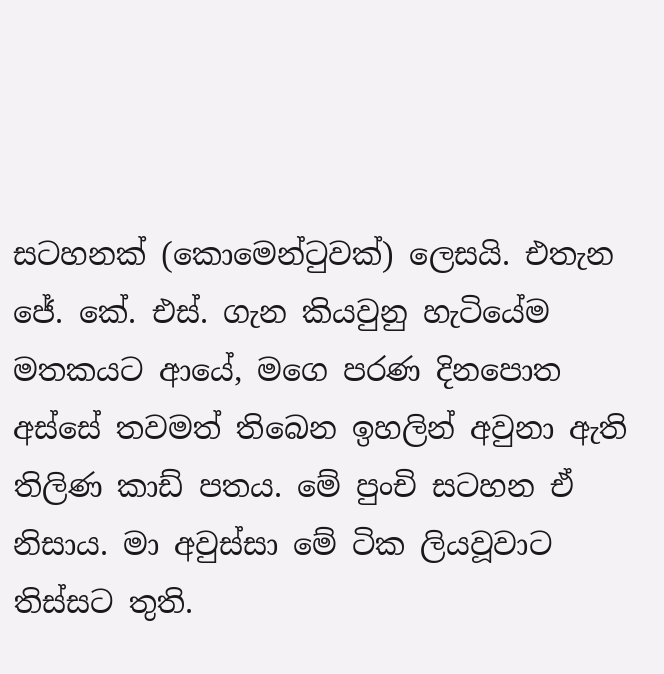සටහනක් (කොමෙන්ටුවක්) ලෙසයි. එතැන ජේ. කේ. එස්. ගැන කියවුනු හැටියේම මතකයට ආයේ, මගෙ පරණ දිනපොත අස්සේ තවමත් තිබෙන ඉහලින් අවුනා ඇති තිලිණ කාඩ් පතය. මේ පුංචි සටහන ඒ නිසාය. මා අවුස්සා මේ ටික ලියවූවාට තිස්සට තුති.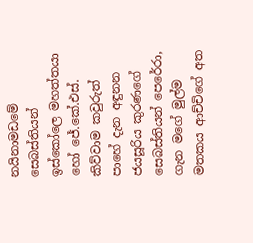නයිනාමඩමේ සෙබස්තියන් ඉස්කෝලෙ මහත්තයා හෝ ජේ.කේ.එස්. කිව්වාම කවුරුත් පාහේ දැන අඳුනන ජයසූරිය කුරණගේ සෙබස්තියන් පෙරේරා, ගැන මගේ මුල්ම මතකය ආච්චිගේ අත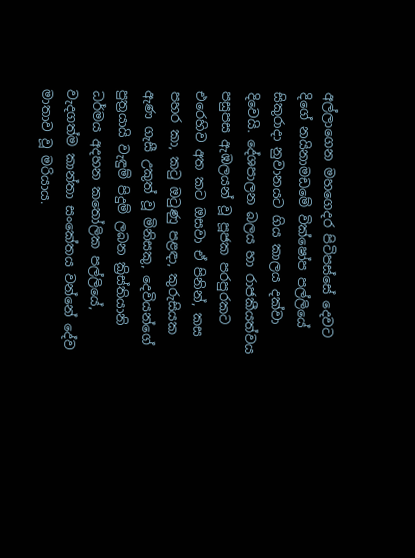අල්ලාගෙන මහගෙදර පිටිපස්සේ දෙවට දිගේ නයිනාමඩමේ වික්ෂෝප පල්ලියේ සිකුරාදා නුවානයට ගිය කාලය දක්වා දිවෙයි. දේශපාලන බලය හා රාජකීයත්වය පසුපස ඇඹලයන් වූ පූජක පරපුරකට එරෙහිව අත කට ඔසවා ඒ පිනින්, කස පහර කා, කටු ඔටුණු පළඳා, කුරුසියක ඇණ ගැසී උකුත් වූ මිනිසකු, දෙවියන්ගේ පුත්‍රයායි වැඳුම් පිදුම් ලබන ක්‍රිස්තියානි ධර්මය අදහන කතෝලික පල්ලියේ, වැදගත්ම කාන්තා සංකේතය වන්නේ දේව මාතාව වූ මරියාය.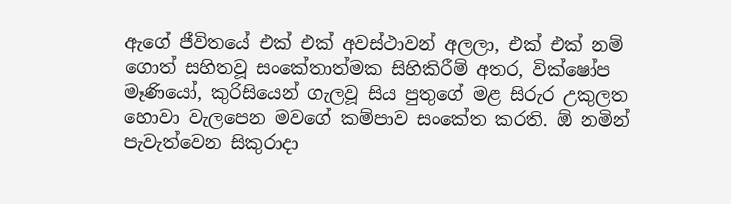ඇගේ ජීවිතයේ එක් එක් අවස්ථාවන් අලලා, එක් එක් නම් ගොත් සහිතවූ සංකේතාත්මක සිහිකිරීම් අතර, වික්ෂෝප මෑණියෝ, කුරිසියෙන් ගැලවූ සිය පුතුගේ මළ සිරුර උකුලත හොවා වැලපෙන මවගේ කම්පාව සංකේත කරති. ඕ නමින් පැවැත්වෙන සිකුරාදා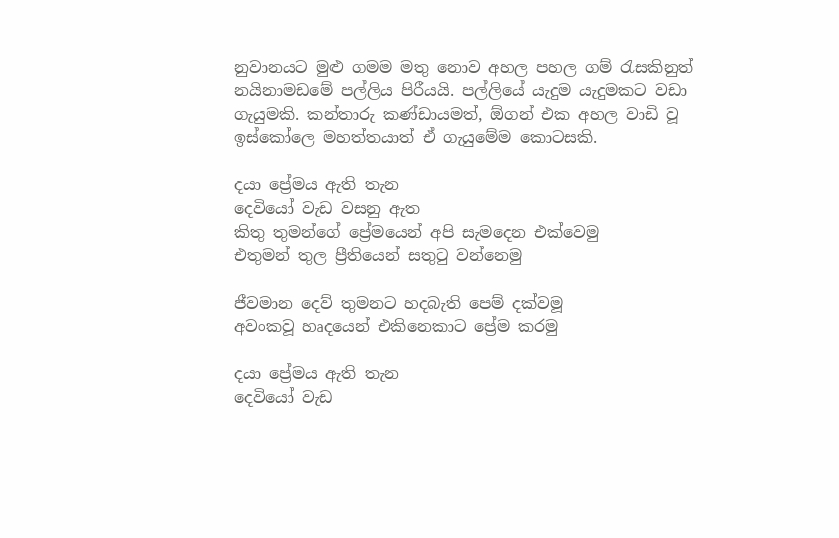නුවානයට මුළු ගමම මතු නොව අහල පහල ගම් රැසකිනුත් නයිනාමඩමේ පල්ලිය පිරීයයි. පල්ලියේ යැදුම යැදුමකට වඩා ගැයුමකි. කන්තාරු කණ්ඩායමත්, ඕගන් එක අහල වාඩි වූ ඉස්කෝලෙ මහත්තයාත් ඒ ගැයුමේම කොටසකි.

දයා ප්‍රේමය ඇති තැන
දෙවියෝ වැඩ වසනු ඇත
කිතු තුමන්ගේ ප්‍රේමයෙන් අපි සැමදෙන එක්වෙමු
එතුමන් තුල ප්‍රීතියෙන් සතුටු වන්නෙමු

ජීවමාන දෙව් තුමනට හදබැති පෙම් දක්වමූ
අවංකවූ හෘදයෙන් එකිනෙකාට ප්‍රේම කරමු

දයා ප්‍රේමය ඇති තැන
දෙවියෝ වැඩ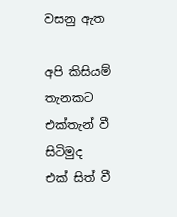වසනු ඇත

අපි කිසියම් තැනකට එක්තැන් වී සිටිමුද
එක් සිත් වී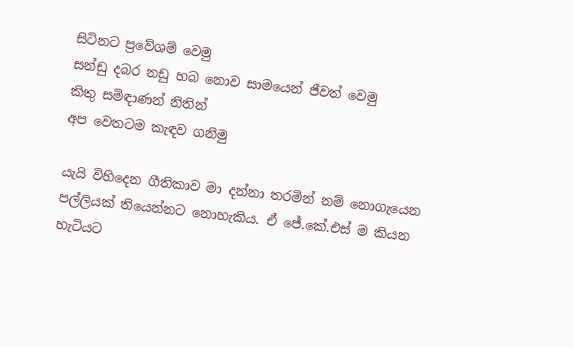සිටිනට ප්‍රවේශම් වෙමු
සන්ඩු දබර නඩු හබ නොව සාමයෙන් ජීවත් වෙමු
කිතු සමිඳාණන් නිතින්
අප වෙතටම කැ‌ඳව ගනිමු

යැයි විහිදෙන ගීතිකාව මා දන්නා තරමින් නම් නොගැයෙන පල්ලියක් තියෙන්නට නොහැකිය. ඒ ජේ.කේ.එස් ම කියන හැටියට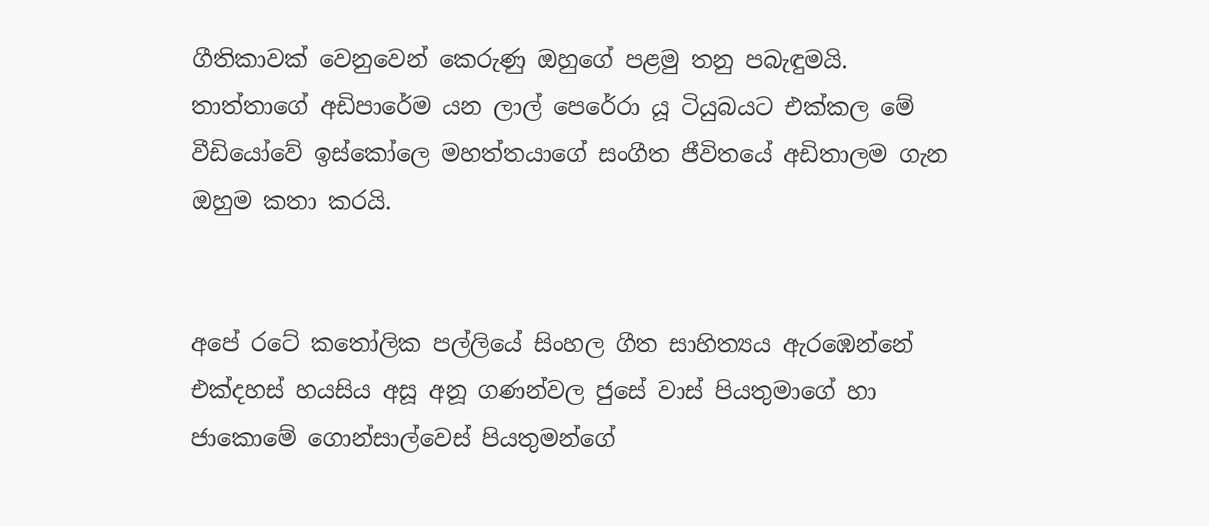ගීතිකාවක් වෙනුවෙන් කෙරුණු ඔහුගේ පළමු තනු පබැඳුමයි. තාත්තාගේ අඩිපාරේම යන ලාල් පෙරේරා යූ ටියුබයට එක්කල මේ වීඩියෝවේ ඉස්කෝලෙ මහත්තයාගේ සංගීත ජීවිතයේ අඩිතාලම ගැන ඔහුම කතා කරයි.


අපේ රටේ කතෝලික පල්ලියේ සිංහල ගීත සාහිත්‍යය ඇරඹෙන්නේ එක්දහස් හයසිය අසූ අනූ ගණන්වල ජුසේ වාස් පියතුමාගේ හා ජාකොමේ ගොන්සාල්වෙස් පියතුමන්ගේ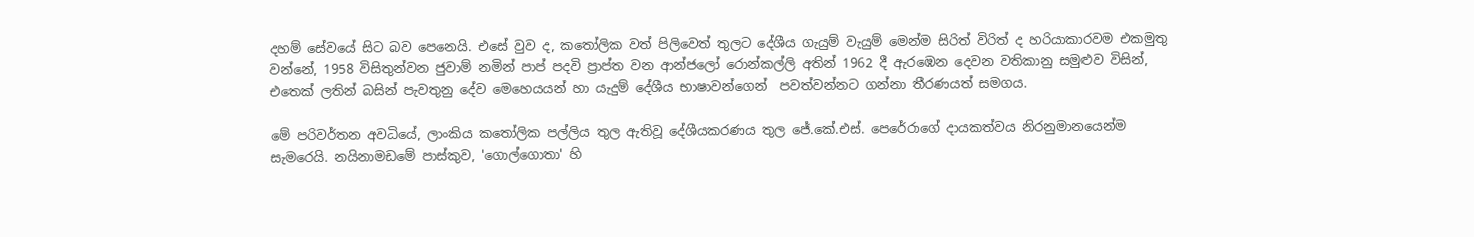දහම් සේවයේ සිට බව පෙනෙයි. එසේ වුව ද, කතෝලික වත් පිලිවෙත් තුලට දේශීය ගැයුම් වැයුම් මෙන්ම සිරිත් විරිත් ද හරියාකාරවම එකමුතු වන්නේ, 1958 විසිතුන්වන ජුවාම් නමින් පාප් පදවි ප්‍රාප්ත වන ආන්ජලෝ රොන්කල්ලි අතින් 1962 දී ඇරඹෙන දෙවන වතිකානු සමුළුව විසින්, එතෙක් ලතින් බසින් පැවතුනු දේව මෙහෙයයන් හා යැදුම් දේශීය භාෂාවන්ගෙන්  පවත්වන්නට ගන්නා තීරණයත් සමගය.

මේ පරිවර්තන අවධියේ, ලාංකිය කතෝලික පල්ලිය තුල ඇතිවූ දේශීයකරණය තුල ජේ.කේ.එස්. පෙරේරාගේ දායකත්වය නිරනුමානයෙන්ම සැමරෙයි. නයිනාමඩමේ පාස්කුව, 'ගොල්ගොතා' හි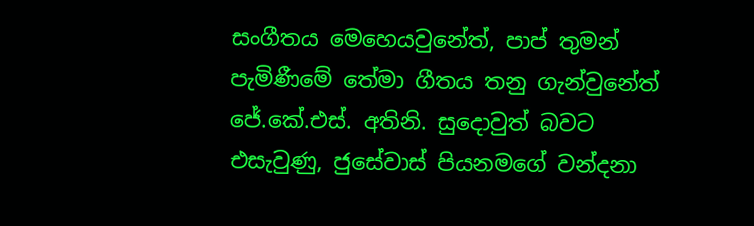සංගීතය මෙහෙයවුනේත්, පාප් තුමන් පැමිණීමේ තේමා ගීතය තනු ගැන්වුනේත් ජේ.කේ.එස්. අතිනි. සුදොවුත් බවට එසැවුණු, ජුසේවාස් පියනමගේ වන්දනා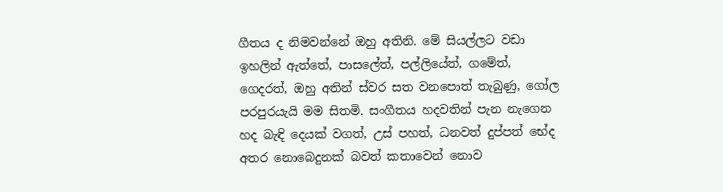ගීතය ද නිමවන්නේ ඔහු අතිනි. මේ සියල්ලට වඩා ඉහලින් ඇත්තේ, පාසලේත්, පල්ලියේත්, ගමේත්, ගෙදරත්, ඔහු අතින් ස්වර සත වනපොත් තැබුණු, ගෝල පරපුරයැයි මම සිතමි. සංගීතය හදවතින් පැන නැගෙන හද බැඳි දෙයක් වගත්, උස් පහත්, ධනවත් දුප්පත් භේද අතර නොබෙදුනක් බවත් කතාවෙන් නොව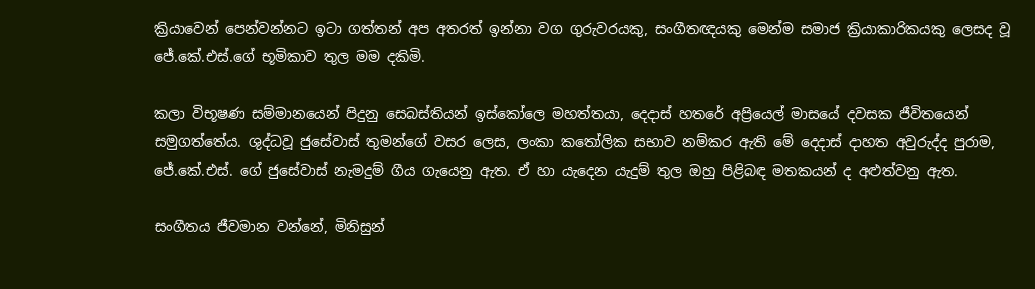ක්‍රියාවෙන් පෙන්වන්නට ඉටා ගත්තන් අප අතරත් ඉන්නා වග ගුරුවරයකු, සංගීතඥයකු මෙන්ම සමාජ ක්‍රියාකාරිකයකු ලෙසද වූ ජේ.කේ.එස්.ගේ භූමිකාව තුල මම දකිමි.

කලා විභූෂණ සම්මානයෙන් පිදුනු සෙබස්තියන් ඉස්කෝලෙ මහත්තයා, දෙදාස් හතරේ අප්‍රියෙල් මාසයේ දවසක ජීවිතයෙන් සමුගත්තේය. ශුද්ධවූ ජුසේවාස් තුමන්ගේ වසර ලෙස, ලංකා කතෝලික සභාව නම්කර ඇති මේ දෙදාස් දාහත අවුරුද්ද පුරාම, ජේ.කේ.එස්. ගේ ජුසේවාස් නැමදුම් ගීය ගැයෙනු ඇත. ඒ හා යැදෙන යැදුම් තුල ඔහු පිළිබඳ මතකයන් ද අළුත්වනු ඇත.

සංගීතය ජීවමාන වන්නේ, මිනිසුන්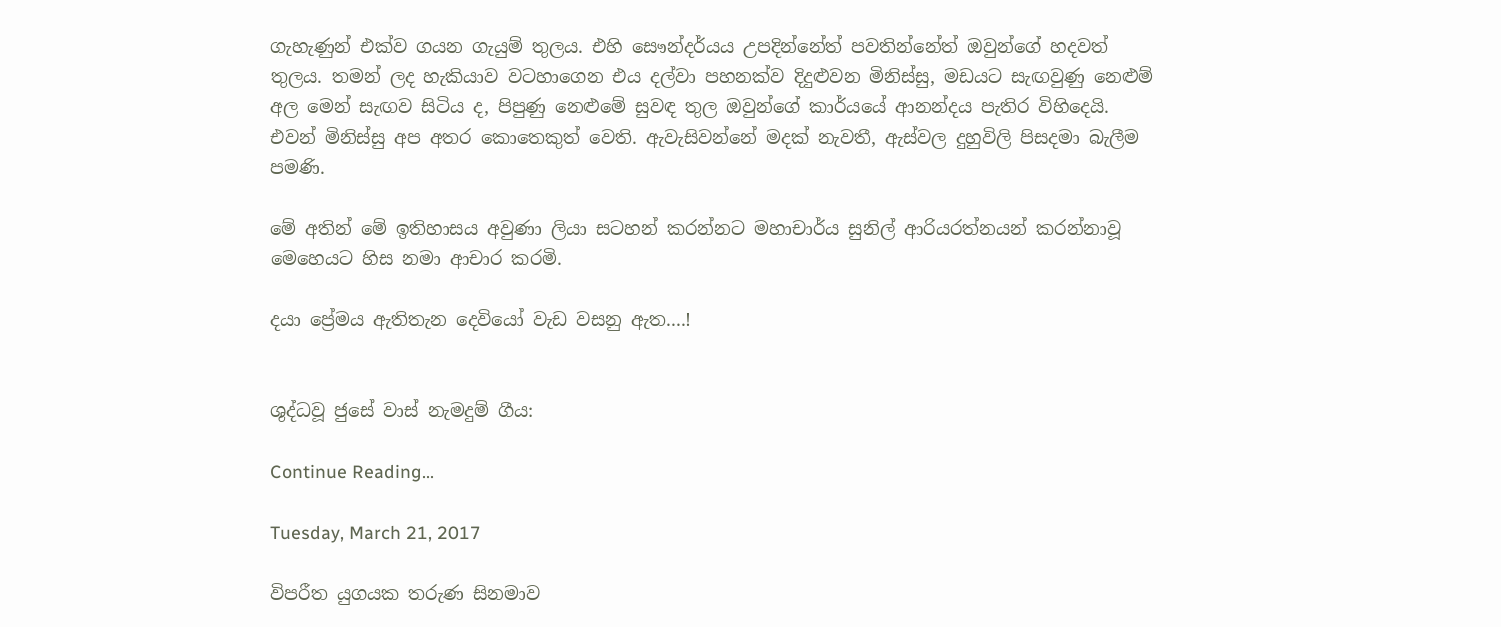ගැහැණුන් එක්ව ගයන ගැයුම් තුලය. එහි සෞන්දර්යය උපදින්නේත් පවතින්නේත් ඔවුන්ගේ හදවත් තුලය. තමන් ලද හැකියාව වටහාගෙන එය දල්වා පහනක්ව දිදුළුවන මිනිස්සු, මඩයට සැඟවුණු නෙළුම් අල මෙන් සැඟව සිටිය ද, පිපුණු නෙළුමේ සුවඳ තුල ඔවුන්ගේ කාර්යයේ ආනන්දය පැතිර විහිදෙයි. එවන් මිනිස්සු අප අතර කොතෙකුත් වෙති. ඇවැසිවන්නේ මදක් නැවතී, ඇස්වල දුහුවිලි පිසදමා බැලීම පමණි.

මේ අතින් මේ ඉතිහාසය අවුණා ලියා සටහන් කරන්නට මහාචාර්ය සුනිල් ආරියරත්නයන් කරන්නාවූ මෙහෙයට හිස නමා ආචාර කරමි.

දයා ප්‍රේමය ඇතිතැන දෙවියෝ වැඩ වසනු ඇත....!


ශුද්ධවූ ජුසේ වාස් නැමදුම් ගීය:

Continue Reading...

Tuesday, March 21, 2017

විපරීත යුගයක තරුණ සිනමාව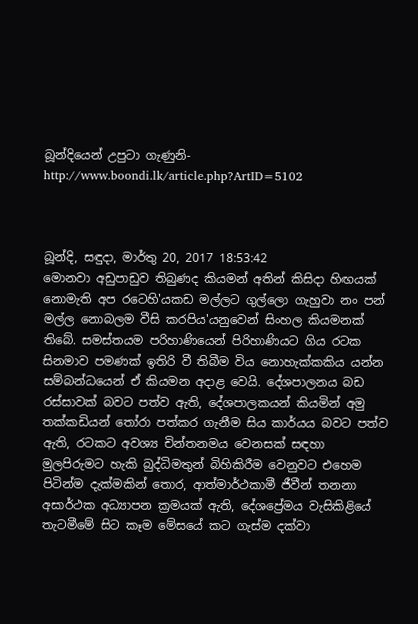බූන්දියෙන් උපුටා ගැණුනි- http://www.boondi.lk/article.php?ArtID=5102



බූන්දි, සඳුදා, මාර්තු 20, 2017 18:53:42
මොනවා අඩුපාඩුව තිබුණද කියමන් අතින් කිසිදා හිඟයක් නොමැති අප රටෙහි'යකඩ මල්ලට ගුල්ලො ගැහුවා නං පන් මල්ල නොබලම වීසි කරපිය'යනුවෙන් සිංහල කියමනක් තිබේ. සමස්තයම පරිහාණියෙන් පිරිහාණියට ගිය රටක සිනමාව පමණක් ඉතිරි වී තිබීම විය නොහැක්කකිය යන්න සම්බන්ධයෙන් ඒ කියමන අදාළ වෙයි. දේශපාලනය බඩ රස්සාවක් බවට පත්ව ඇති, දේශපාලකයන් කියමින් අමු තක්කඩියන් තෝරා පත්කර ගැනීම සිය කාර්යය බවට පත්ව ඇති, රටකට අවශ්‍ය චින්තනමය වෙනසක් සඳහා මුලපිරුමට හැකි බුද්ධිමතුන් බිහිකිරීම වෙනුවට එහෙම පිටින්ම දැක්මකින් තොර, ආත්මාර්ථකාමී ජීවීන් තනනා අසාර්ථක අධ්‍යාපන ක්‍රමයක් ඇති, දේශප්‍රේමය වැසිකිළියේ තැටමීමේ සිට කෑම මේසයේ කට ගැස්ම දක්වා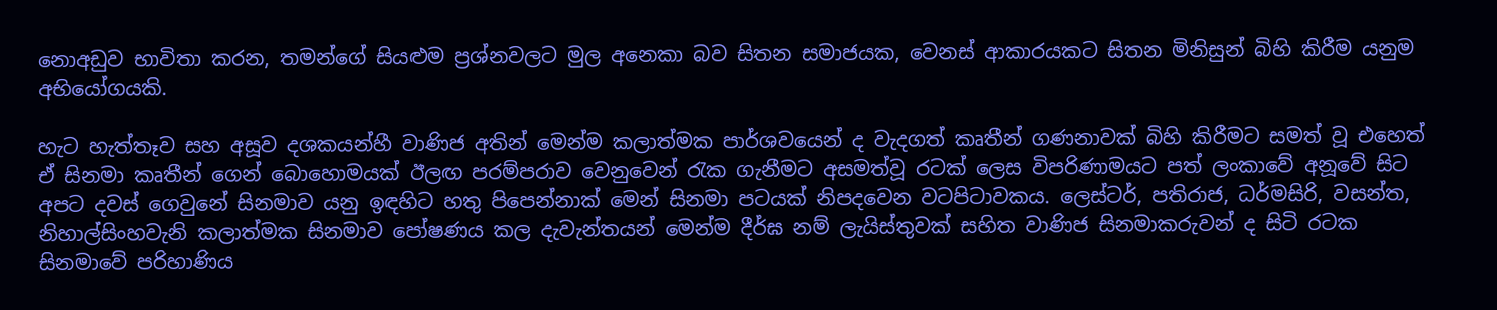නොඅඩුව භාවිතා කරන, තමන්ගේ සියළුම ප්‍රශ්නවලට මුල අනෙකා බව සිතන සමාජයක, වෙනස් ආකාරයකට සිතන මිනිසුන් බිහි කිරීම යනුම අභියෝගයකි.

හැට හැත්තෑව සහ අසූව දශකයන්හී වාණිජ අතින් මෙන්ම කලාත්මක පාර්ශවයෙන් ද වැදගත් කෘතීන් ගණනාවක් බිහි කිරීමට සමත් වූ එහෙත් ඒ සිනමා කෘතීන් ගෙන් බොහොමයක් ඊලඟ පරම්පරාව වෙනුවෙන් රැක ගැනීමට අසමත්වූ රටක් ලෙස විපරිණාමයට පත් ලංකාවේ අනූවේ සිට අපට දවස් ගෙවුනේ සිනමාව යනු ඉඳහිට හතු පිපෙන්නාක් මෙන් සිනමා පටයක් නිපදවෙන වටපිටාවකය. ලෙස්ටර්, පතිරාජ, ධර්මසිරි, වසන්ත, නිහාල්සිංහවැනි කලාත්මක සිනමාව පෝෂණය කල දැවැන්තයන් මෙන්ම දීර්ඝ නම් ලැයිස්තුවක් සහිත වාණිජ සිනමාකරුවන් ද සිටි රටක සිනමාවේ පරිහාණිය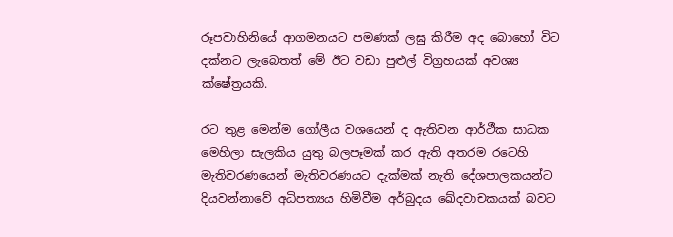රූපවාහිනියේ ආගමනයට පමණක් ලඝු කිරීම අද බොහෝ විට දක්නට ලැබෙතත් මේ ඊට වඩා පුළුල් විග්‍රහයක් අවශ්‍ය ක්ෂේත්‍රයකි.

රට තුළ මෙන්ම ගෝලීය වශයෙන් ද ඇතිවන ආර්ථීක සාධක මෙහිලා සැලකිය යුතු බලපෑමක් කර ඇති අතරම රටෙහි මැතිවරණයෙන් මැතිවරණයට දැක්මක් නැති දේශපාලකයන්ට දියවන්නාවේ අධිපත්‍යය හිමිවීම අර්බුදය ඛේදවාචකයක් බවට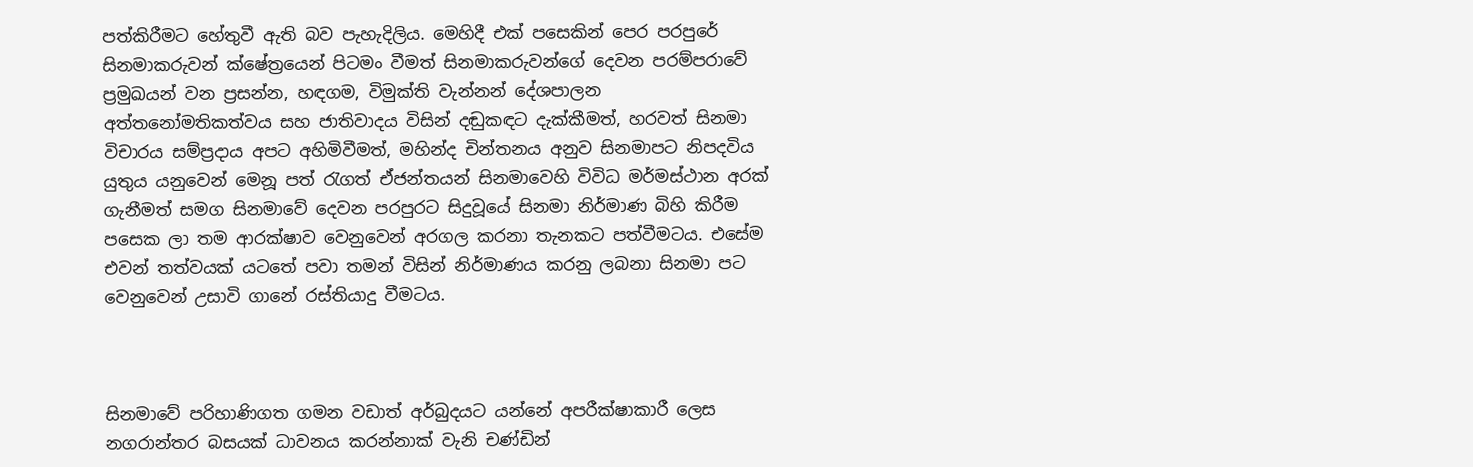පත්කිරීමට හේතුවී ඇති බව පැහැදිලිය. මෙහිදී එක් පසෙකින් පෙර පරපුරේ සිනමාකරුවන් ක්ෂේත්‍රයෙන් පිටමං වීමත් සිනමාකරුවන්ගේ දෙවන පරම්පරාවේ ප්‍රමුඛයන් වන ප්‍රසන්න, හඳගම, විමුක්ති වැන්නන් දේශපාලන අත්තනෝමතිකත්වය සහ ජාතිවාදය විසින් දඬුකඳට දැක්කීමත්, හරවත් සිනමා විචාරය සම්ප්‍රදාය අපට අහිමිවීමත්, මහින්ද චින්තනය අනුව සිනමාපට නිපදවිය යුතුය යනුවෙන් මෙනූ පත් රැගත් ඒජන්තයන් සිනමාවෙහි විවිධ මර්මස්ථාන අරක් ගැනීමත් සමග සිනමාවේ දෙවන පරපුරට සිදුවූයේ සිනමා නිර්මාණ බිහි කිරීම පසෙක ලා තම ආරක්ෂාව වෙනුවෙන් අරගල කරනා තැනකට පත්වීමටය. එසේම එවන් තත්වයක් යටතේ පවා තමන් විසින් නිර්මාණය කරනු ලබනා සිනමා පට වෙනුවෙන් උසාවි ගානේ රස්තියාදු වීමටය.



සිනමාවේ පරිහාණිගත ගමන වඩාත් අර්බුදයට යන්නේ අපරීක්ෂාකාරී ලෙස නගරාන්තර බසයක් ධාවනය කරන්නාක් වැනි චණ්ඩින්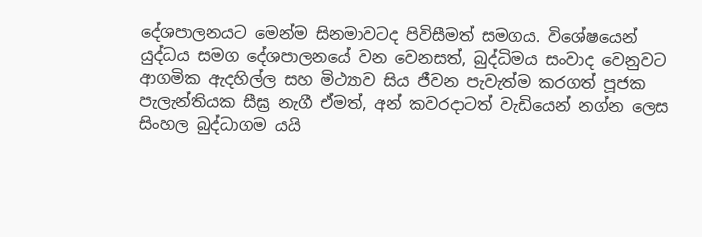දේශපාලනයට මෙන්ම සිනමාවටද පිවිසීමත් සමගය. විශේෂයෙන් යුද්ධය සමග දේශපාලනයේ වන වෙනසත්, බුද්ධිමය සංවාද වෙනුවට ආගමික ඇදහිල්ල සහ මිථ්‍යාව සිය ජීවන පැවැත්ම කරගත් පූජක පැලැන්තියක සීඝ්‍ර නැගී ඒමත්, අන් කවරදාටත් වැඩියෙන් නග්න ලෙස සිංහල බුද්ධාගම යයි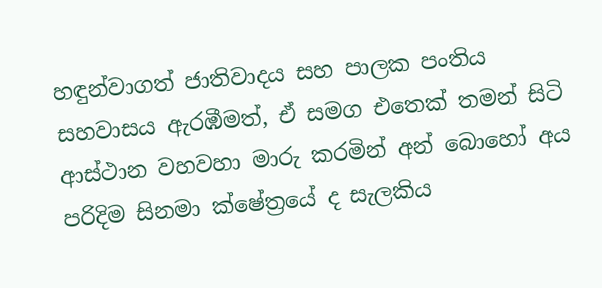හඳුන්වාගත් ජාතිවාදය සහ පාලක පංතිය සහවාසය ඇරඹීමත්, ඒ සමග එතෙක් තමන් සිටි ආස්ථාන වහවහා මාරු කරමින් අන් බොහෝ අය පරිදිම සිනමා ක්ෂේත්‍රයේ ද සැලකිය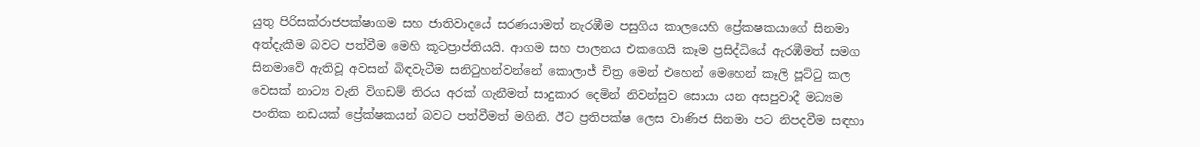යුතු පිරිසක්රාජපක්ෂාගම සහ ජාතිවාදයේ සරණයාමත් නැරඹීම පසුගිය කාලයෙහි ප්‍රේකෂකයාගේ සිනමා අත්දැකීම බවට පත්වීම මෙහි කූටප්‍රාප්තියයි. ආගම සහ පාලනය එකගෙයි කෑම ප්‍රසිද්ධියේ ඇරඹීමත් සමග සිනමාවේ ඇතිවූ අවසන් බිඳවැටීම සනිටුහන්වන්නේ කොලාජ් චිත්‍ර මෙන් එහෙන් මෙහෙන් කෑලි පූට්ටු කල වෙසක් නාට්‍ය වැනි විගඩම් තිරය අරක් ගැනීමත් සාදුකාර දෙමින් නිවන්සුව සොයා යන අසපුවාදී මධ්‍යම පංතික නඩයක් ප්‍රේක්ෂකයන් බවට පත්වීමත් මගිනි. ඊට ප්‍රතිපක්ෂ ලෙස වාණිජ සිනමා පට නිපදවීම සඳහා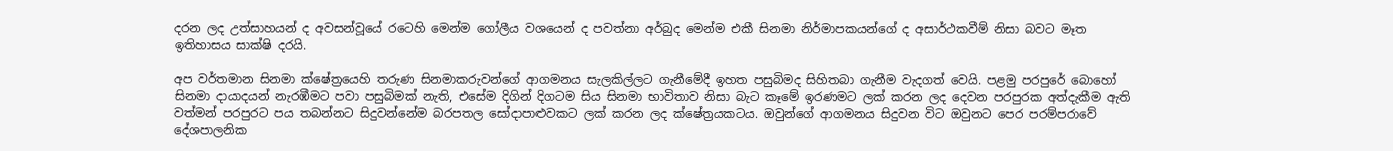දරන ලද උත්සාහයන් ද අවසන්වූයේ රටෙහි මෙන්ම ගෝලීය වශයෙන් ද පවත්නා අර්බුද මෙන්ම එකී සිනමා නිර්මාපකයන්ගේ ද අසාර්ථකවීම් නිසා බවට මෑත ඉතිහාසය සාක්ෂි දරයි.

අප වර්තමාන සිනමා ක්ෂේත්‍රයෙහි තරුණ සිනමාකරුවන්ගේ ආගමනය සැලකිල්ලට ගැනීමේදී ඉහත පසුබිමද සිහිතබා ගැනීම වැදගත් වෙයි. පළමු පරපුරේ බොහෝ සිනමා දායාදයන් නැරඹීමට පවා පසුබිමක් නැති, එසේම දිගින් දිගටම සිය සිනමා භාවිතාව නිසා බැට කෑමේ ඉරණමට ලක් කරන ලද දෙවන පරපුරක අත්දැකීම ඇති වත්මන් පරපුරට පය තබන්නට සිදුවන්නේම බරපතල සෝදාපාළුවකට ලක් කරන ලද ක්ෂේත්‍රයකටය. ඔවුන්ගේ ආගමනය සිදුවන විට ඔවුනට පෙර පරම්පරාවේ දේශපාලනික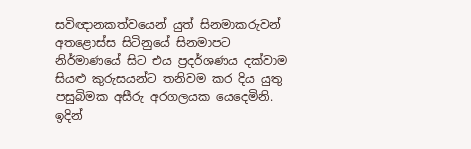සවිඥානකත්වයෙන් යුත් සිනමාකරුවන් අතළොස්ස සිටිනුයේ සිනමාපට නිර්මාණයේ සිට එය ප්‍රදර්ශණය දක්වාම සියළු කුරුසයන්ට තනිවම කර දිය යුතු පසුබිමක අසීරු අරගලයක යෙදෙමිනි. ඉදින්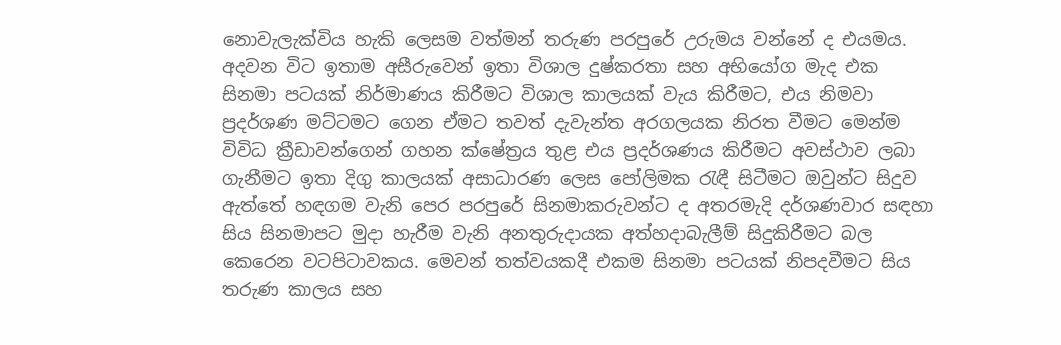නොවැලැක්විය හැකි ලෙසම වත්මන් තරුණ පරපුරේ උරුමය වන්නේ ද එයමය. අදවන විට ඉතාම අසීරුවෙන් ඉතා විශාල දුෂ්කරතා සහ අභියෝග මැද එක සිනමා පටයක් නිර්මාණය කිරීමට විශාල කාලයක් වැය කිරීමට, එය නිමවා ප්‍රදර්ශණ මට්ටමට ගෙන ඒමට තවත් දැවැන්ත අරගලයක නිරත වීමට මෙන්ම විවිධ ක්‍රීඩාවන්ගෙන් ගහන ක්ෂේත්‍රය තුළ එය ප්‍රදර්ශණය කිරීමට අවස්ථාව ලබා ගැනීමට ඉතා දිගු කාලයක් අසාධාරණ ලෙස පෝලිමක රැඳී සිටීමට ඔවුන්ට සිදුව ඇත්තේ හඳගම වැනි පෙර පරපුරේ සිනමාකරුවන්ට ද අතරමැදි දර්ශණවාර සඳහා සිය සිනමාපට මුදා හැරීම වැනි අනතුරුදායක අත්හදාබැලීම් සිදුකිරීමට බල කෙරෙන වටපිටාවකය. මෙවන් තත්වයකදී එකම සිනමා පටයක් නිපදවීමට සිය තරුණ කාලය සහ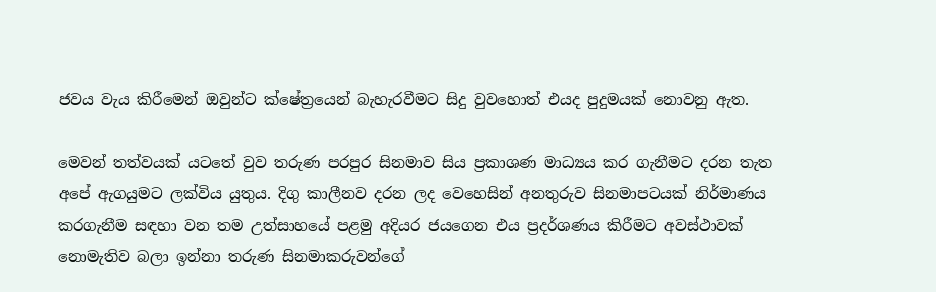ජවය වැය කිරීමෙන් ඔවුන්ට ක්ෂේත්‍රයෙන් බැහැරවීමට සිදු වුවහොත් එයද පුදුමයක් නොවනු ඇත.

මෙවන් තත්වයක් යටතේ වුව තරුණ පරපුර සිනමාව සිය ප්‍රකාශණ මාධ්‍යය කර ගැනීමට දරන තැත අපේ ඇගයුමට ලක්විය යුතුය. දිගු කාලීනව දරන ලද වෙහෙසින් අනතුරුව සිනමාපටයක් නිර්මාණය කරගැනීම සඳහා වන තම උත්සාහයේ පළමු අදියර ජයගෙන එය ප්‍රදර්ශණය කිරීමට අවස්ථාවක් නොමැතිව බලා ඉන්නා තරුණ සිනමාකරුවන්ගේ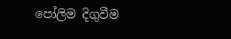පෝලිම දිගුවීම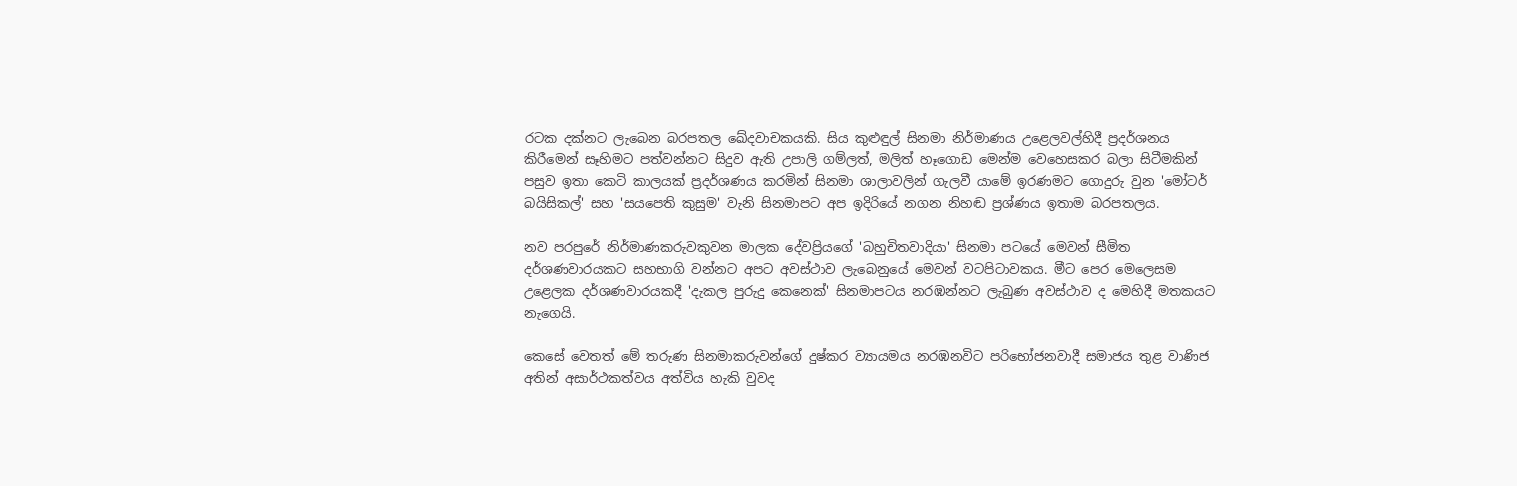රටක දක්නට ලැබෙන බරපතල ඛේදවාචකයකි. සිය කුළුඳුල් සිනමා නිර්මාණය උළෙලවල්හිදී ප්‍රදර්ශනය කිරීමෙන් සෑහිමට පත්වන්නට සිදුව ඇති උපාලි ගම්ලත්, මලිත් හෑගොඩ මෙන්ම වෙහෙසකර බලා සිටීමකින් පසුව ඉතා කෙටි කාලයක් ප්‍රදර්ශණය කරමින් සිනමා ශාලාවලින් ගැලවී යාමේ ඉරණමට ගොදුරු වුන 'මෝටර් බයිසිකල්' සහ 'සයපෙති කුසුම' වැනි සිනමාපට අප ඉදිරියේ නගන නිහඬ ප්‍රශ්ණය ඉතාම බරපතලය.

නව පරපුරේ නිර්මාණකරුවකුවන මාලක දේවප්‍රියගේ 'බහුචිතවාදියා' සිනමා පටයේ මෙවන් සීමිත දර්ශණවාරයකට සහභාගි වන්නට අපට අවස්ථාව ලැබෙනුයේ මෙවන් වටපිටාවකය. මීට පෙර මෙලෙසම උළෙලක දර්ශණවාරයකදී 'දැකල පුරුදු කෙනෙක්' සිනමාපටය නරඹන්නට ලැබුණ අවස්ථාව ද මෙහිදී මතකයට නැගෙයි.

කෙසේ වෙතත් මේ තරුණ සිනමාකරුවන්ගේ දුෂ්කර ව්‍යායමය නරඹනවිට පරිභෝජනවාදී සමාජය තුළ වාණිජ අතින් අසාර්ථකත්වය අත්විය හැකි වුවද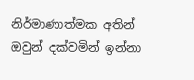නිර්මාණාත්මක අතින් ඔවුන් දක්වමින් ඉන්නා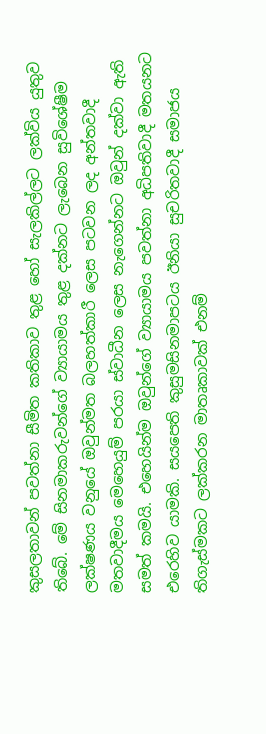කුසලතාවන් පවත්නා සීමිත කතිකාව තුළ හෝ සැලකිල්ලට ලක්විය යුතුව තිබේ. මේ සිනමාකරුවන්ගේ ව්‍යායාමය තුළ දක්නට ලැබෙන සුවිශේෂීම ලක්ෂණය වනුයේ ඔවුන්මත බලහත්කාරී ලෙස පටවන ලද අන්තවාදී මතවාදීමය මෙහෙයුම් පරයා ස්වාධීන ලෙස නැගෙන්නට ඔවුන් දක්වා ඇති සමත් කමයි. එහෙයින්ම ඔවුන්ගේ ව්‍යායාමය පවත්නා අධිපතිවාදී මතයනට එරෙහිව යාමකි. සයපෙති කුසුමසිනමාපටය ඊනියා සුචරිතවාදී සමාජය තිගැස්මකට ලක්කරන මාතෘකාවක් එනම්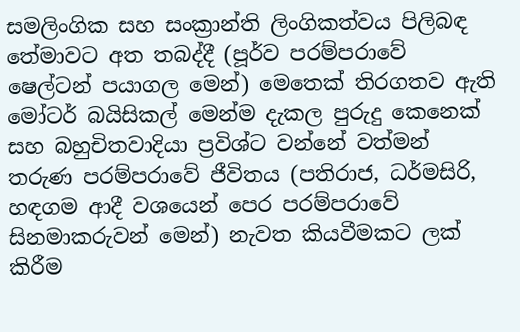සමලිංගික සහ සංක්‍රාන්ති ලිංගිකත්වය පිලිබඳ තේමාවට අත තබද්දී (පූර්ව පරම්පරාවේ ෂෙල්ටන් පයාගල මෙන්) මෙතෙක් තිරගතව ඇති මෝටර් බයිසිකල් මෙන්ම දැකල පුරුදු කෙනෙක් සහ බහුචිතවාදියා ප්‍රවිශ්ට වන්නේ වත්මන් තරුණ පරම්පරාවේ ජීවිතය (පතිරාජ, ධර්මසිරි, හඳගම ආදී වශයෙන් පෙර පරම්පරාවේ සිනමාකරුවන් මෙන්) නැවත කියවීමකට ලක් කිරීම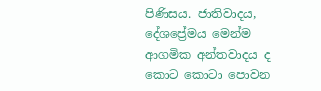පිණිසය. ජාතිවාදය, දේශප්‍රේමය මෙන්ම ආගමික අන්තවාදය ද කොට කොටා පොවන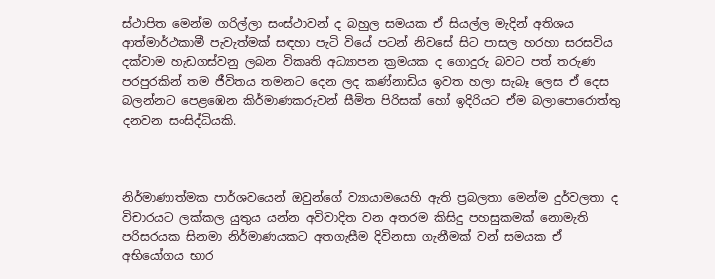ස්ථාපිත මෙන්ම ගරිල්ලා සංස්ථාවන් ද බහුල සමයක ඒ සියල්ල මැදින් අතිශය ආත්මාර්ථකාමී පැවැත්මක් සඳහා පැටි වියේ පටන් නිවසේ සිට පාසල හරහා සරසවිය දක්වාම හැඩගස්වනු ලබන විකෘති අධ්‍යාපන ක්‍රමයක ද ගොදුරු බවට පත් තරුණ පරපුරකින් තම ජීවිතය තමනට දෙන ලද කණ්නාඩිය ඉවත හලා සැබෑ ලෙස ඒ දෙස බලන්නට පෙළඹෙන කිර්මාණකරුවන් සීමිත පිරිසක් හෝ ඉදිරියට ඒම බලාපොරොත්තු දනවන සංසිද්ධියකි.



නිර්මාණාත්මක පාර්ශවයෙන් ඔවුන්ගේ ව්‍යායාමයෙහි ඇති ප්‍රබලතා මෙන්ම දුර්වලතා ද විචාරයට ලක්කල යුතුය යන්න අවිවාදිත වන අතරම කිසිදු පහසුකමක් නොමැති පරිසරයක සිනමා නිර්මාණයකට අතගැසීම දිවිනසා ගැනීමක් වන් සමයක ඒ අභියෝගය භාර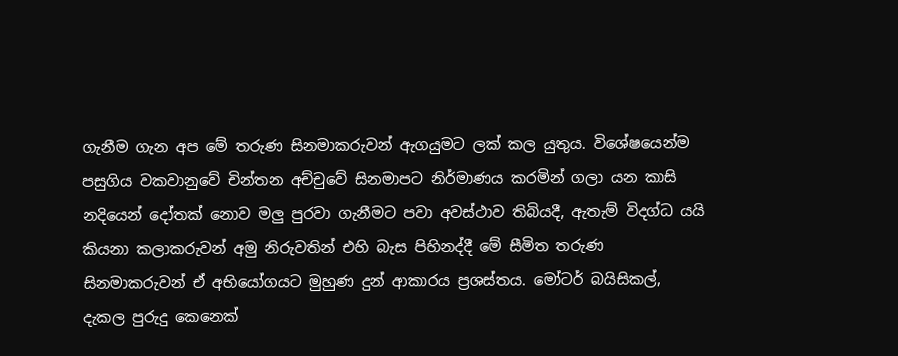ගැනීම ගැන අප මේ තරුණ සිනමාකරුවන් ඇගයුමට ලක් කල යුතුය. විශේෂයෙන්ම පසුගිය වකවානුවේ චින්තන අච්චුවේ සිනමාපට නිර්මාණය කරමින් ගලා යන කාසි නදියෙන් දෝතක් නොව මලු පුරවා ගැනීමට පවා අවස්ථාව තිබියදී, ඇතැම් විදග්ධ යයි කියනා කලාකරුවන් අමු නිරුවතින් එහි බැස පිහිනද්දී මේ සීමිත තරුණ සිනමාකරුවන් ඒ අභියෝගයට මුහුණ දුන් ආකාරය ප්‍රශස්තය. මෝටර් බයිසිකල්, දැකල පුරුදු කෙනෙක්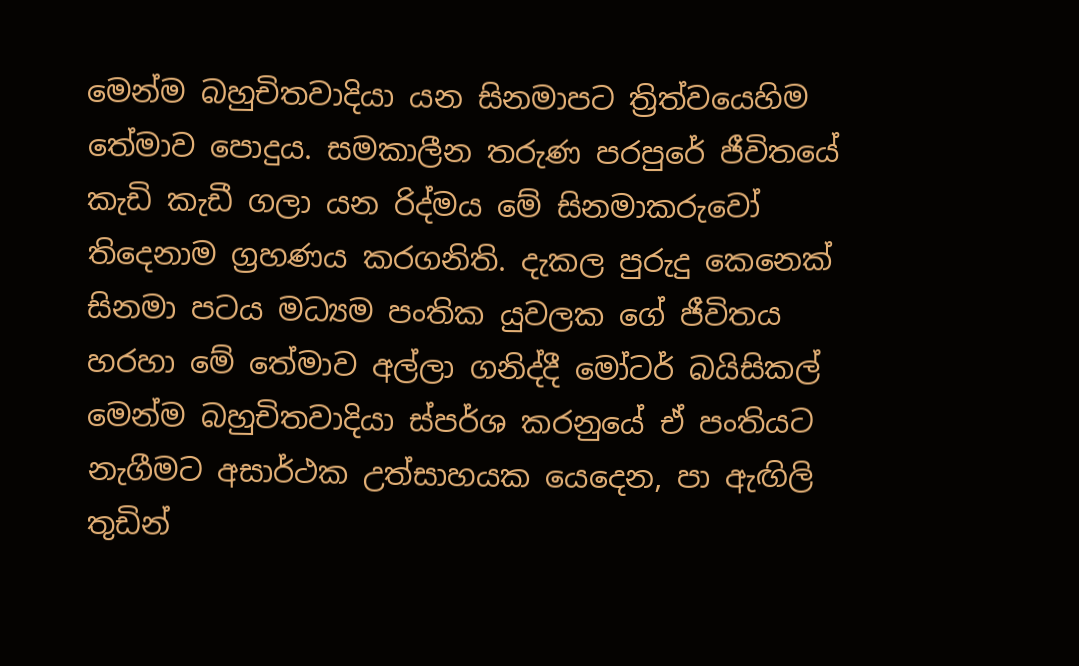මෙන්ම බහුචිතවාදියා යන සිනමාපට ත්‍රිත්වයෙහිම තේමාව පොදුය. සමකාලීන තරුණ පරපුරේ ජීවිතයේ කැඩි කැඩී ගලා යන රිද්මය මේ සිනමාකරුවෝ තිදෙනාම ග්‍රහණය කරගනිති. දැකල පුරුදු කෙනෙක් සිනමා පටය මධ්‍යම පංතික යුවලක ගේ ජීවිතය හරහා මේ තේමාව අල්ලා ගනිද්දී මෝටර් බයිසිකල් මෙන්ම බහුචිතවාදියා ස්පර්ශ කරනුයේ ඒ පංතියට නැගීමට අසාර්ථක උත්සාහයක යෙදෙන, පා ඇඟිලි තුඩින්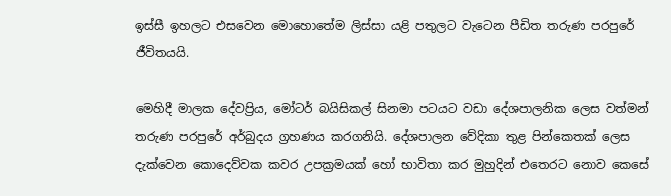ඉස්සී ඉහලට එසවෙන මොහොතේම ලිස්සා යළි පතුලට වැටෙන පීඩිත තරුණ පරපුරේ ජීවිතයයි.

මෙහිදී මාලක දේවප්‍රිය, මෝටර් බයිසිකල් සිනමා පටයට වඩා දේශපාලනික ලෙස වත්මන් තරුණ පරපුරේ අර්බුදය ග්‍රහණය කරගනියි. දේශපාලන වේදිකා තුළ පින්කෙතක් ලෙස දැක්වෙන කොදෙව්වක කවර උපක්‍රමයක් හෝ භාවිතා කර මුහුදින් එතෙරට නොව කෙසේ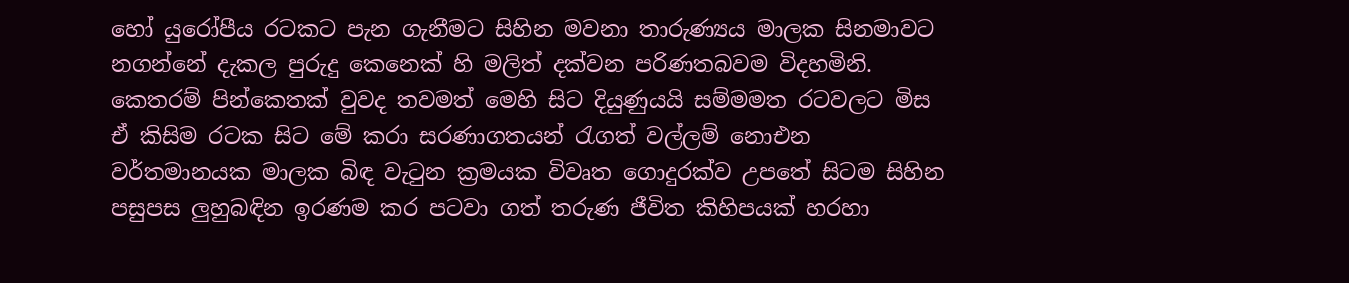හෝ යුරෝපීය රටකට පැන ගැනීමට සිහින මවනා තාරුණ්‍යය මාලක සිනමාවට නගන්නේ දැකල පුරුදු කෙනෙක් හි මලිත් දක්වන පරිණතබවම විදහමිනි. කෙතරම් පින්කෙතක් වුවද තවමත් මෙහි සිට දියුණුයයි සම්මමත රටවලට මිස ඒ කිසිම රටක සිට මේ කරා සරණාගතයන් රැගත් වල්ලම් නොඑන වර්තමානයක මාලක බිඳ වැටුන ක්‍රමයක විවෘත ගොදුරක්ව උපතේ සිටම සිහින පසුපස ලුහුබඳින ඉරණම කර පටවා ගත් තරුණ ජීවිත කිහිපයක් හරහා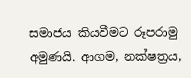සමාජය කියවීමට රූපරාමු අමුණයි. ආගම, නක්ෂත්‍රය,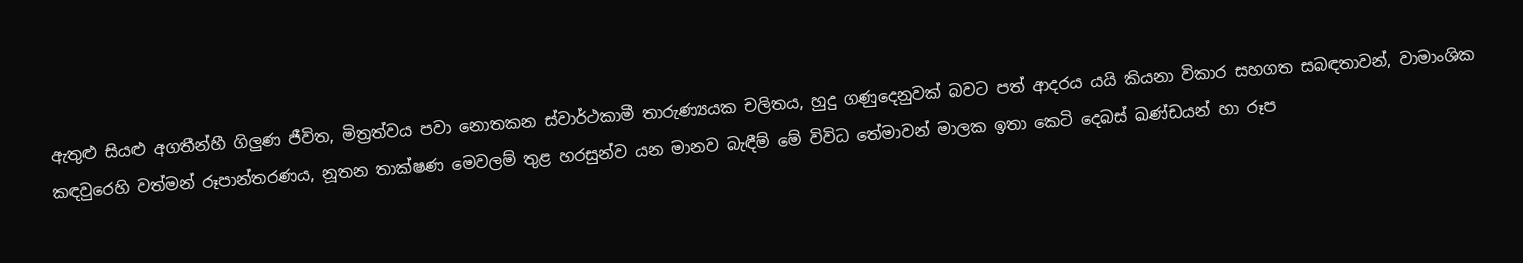ඇතුළු සියළු අගතීන්හී ගිලුණ ජීවිත, මිත්‍රත්වය පවා නොතකන ස්වාර්ථකාමී තාරුණ්‍යයක චලිතය, හුදු ගණුදෙනුවක් බවට පත් ආදරය යයි කියනා විකාර සහගත සබඳතාවන්, වාමාංශික කඳවුරෙහි වත්මන් රූපාන්තරණය, නූතන තාක්ෂණ මෙවලම් තුළ හරසුන්ව යන මානව බැඳීම් මේ විවිධ තේමාවන් මාලක ඉතා කෙටි දෙබස් ඛණ්ඩයන් හා රූප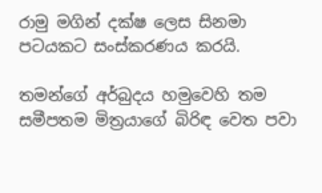රාමු මගින් දක්ෂ ලෙස සිනමා පටයකට සංස්කරණය කරයි.

තමන්ගේ අර්බුදය හමුවෙහි තම සමීපතම මිත්‍රයාගේ බිරිඳ වෙත පවා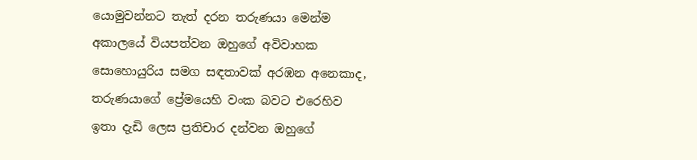යොමුවන්නට තැත් දරන තරුණයා මෙන්ම අකාලයේ වියපත්වන ඔහුගේ අවිවාහක සොහොයුරිය සමග සඳතාවක් අරඹන අනෙකාද, තරුණයාගේ ප්‍රේමයෙහි වංක බවට එරෙහිව ඉතා දැඩි ලෙස ප්‍රතිචාර දන්වන ඔහුගේ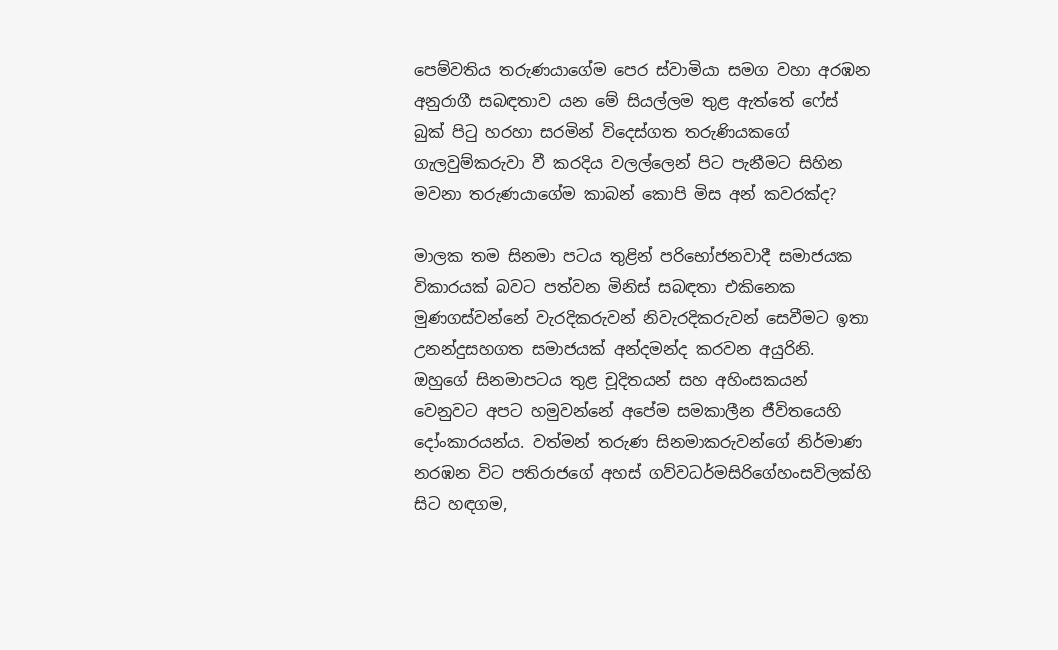පෙම්වතිය තරුණයාගේම පෙර ස්වාමියා සමග වහා අරඹන අනුරාගී සබඳතාව යන මේ සියල්ලම තුළ ඇත්තේ ෆේස් බුක් පිටු හරහා සරමින් විදෙස්ගත තරුණියකගේ ගැලවුම්කරුවා වී කරදිය වලල්ලෙන් පිට පැනීමට සිහින මවනා තරුණයාගේම කාබන් කොපි මිස අන් කවරක්ද?

මාලක තම සිනමා පටය තුළින් පරිභෝජනවාදී සමාජයක විකාරයක් බවට පත්වන මිනිස් සබඳතා එකිනෙක මුණගස්වන්නේ වැරදිකරුවන් නිවැරදිකරුවන් සෙවීමට ඉතා උනන්දුසහගත සමාජයක් අන්දමන්ද කරවන අයුරිනි. ඔහුගේ සිනමාපටය තුළ චූදිතයන් සහ අහිංසකයන් වෙනුවට අපට හමුවන්නේ අපේම සමකාලීන ජීවිතයෙහි දෝංකාරයන්ය. වත්මන් තරුණ සිනමාකරුවන්ගේ නිර්මාණ නරඹන විට පතිරාජගේ අහස් ගව්වධර්මසිරිගේහංසවිලක්හි සිට හඳගම,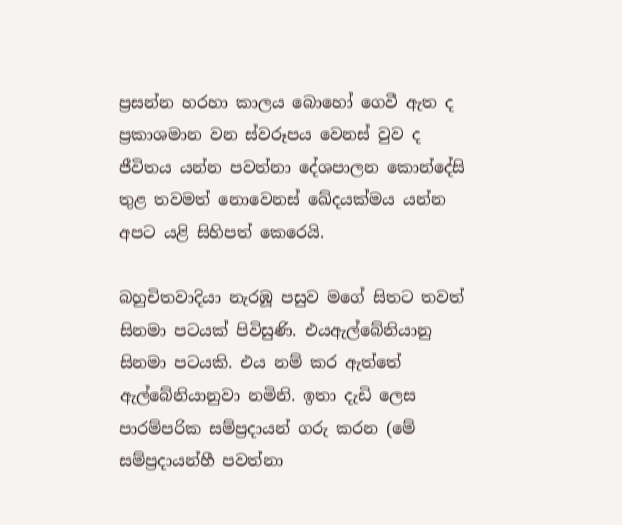ප්‍රසන්න හරහා කාලය බොහෝ ගෙවී ඇත ද ප්‍රකාශමාන වන ස්වරූපය වෙනස් වුව ද ජීවිතය යන්න පවත්නා දේශපාලන කොන්දේසි තුළ තවමත් නොවෙනස් ඛේදයක්මය යන්න අපට යළි සිහිපත් කෙරෙයි.

බහුචිතවාදියා නැරඹූ පසුව මගේ සිතට තවත් සිනමා පටයක් පිවිසුණි. එයඇල්බේනියානු සිනමා පටයකි. එය නම් කර ඇත්තේ ඇල්බේනියානුවා නමිනි. ඉතා දැඩි ලෙස පාරම්පරික සම්ප්‍රදායන් ගරු කරන (මේ සම්ප්‍රදායන්හී පවත්නා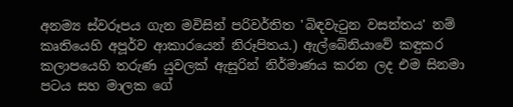අනම්‍ය ස්වරූපය ගැන මවිසින් පරිවර්තිත 'බිඳවැටුන වසන්තය' නම් කෘතියෙහි අපූර්ව ආකාරයෙන් නිරූපිතය.) ඇල්බේනියාවේ කඳුකර කලාපයෙහි තරුණ යුවලක් ඇසුරින් නිර්මාණය කරන ලද එම සිනමා පටය සහ මාලක ගේ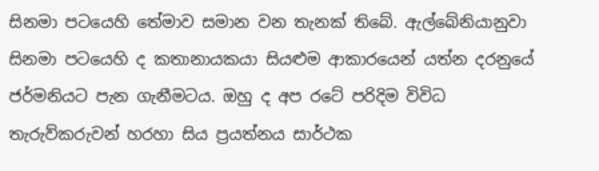සිනමා පටයෙහි තේමාව සමාන වන තැනක් තිබේ. ඇල්බේනියානුවා සිනමා පටයෙහි ද කතානායකයා සියළුම ආකාරයෙන් යත්න දරනුයේ ජර්මනියට පැන ගැනීමටය. ඔහු ද අප රටේ පරිදිම විවිධ තැරුව්කරුවන් හරහා සිය ප්‍රයත්නය සාර්ථක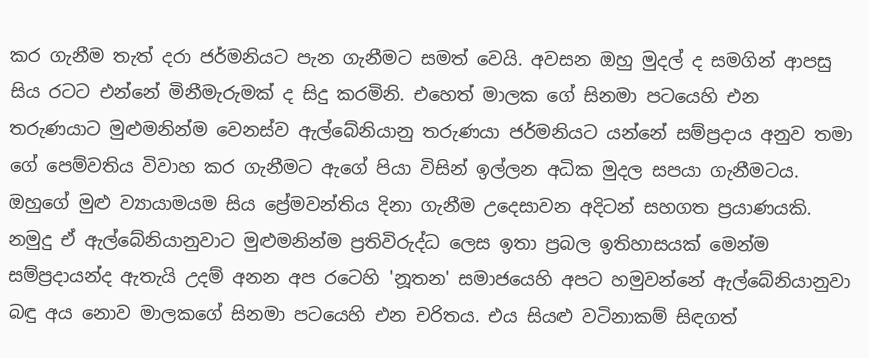කර ගැනීම තැත් දරා ජර්මනියට පැන ගැනීමට සමත් වෙයි. අවසන ඔහු මුදල් ද සමගින් ආපසු සිය රටට එන්නේ මිනීමැරුමක් ද සිදු කරමිනි. එහෙත් මාලක ගේ සිනමා පටයෙහි එන තරුණයාට මුළුමනින්ම වෙනස්ව ඇල්බේනියානු තරුණයා ජර්මනියට යන්නේ සම්ප්‍රදාය අනුව තමා ගේ පෙම්වතිය විවාහ කර ගැනීමට ඇගේ පියා විසින් ඉල්ලන අධික මුදල සපයා ගැනීමටය. ඔහුගේ මුළු ව්‍යායාමයම සිය ප්‍රේමවන්තිය දිනා ගැනීම උදෙසාවන අදිටන් සහගත ප්‍රයාණයකි. නමුදු ඒ ඇල්බේනියානුවාට මුළුමනින්ම ප්‍රතිවිරුද්ධ ලෙස ඉතා ප්‍රබල ඉතිහාසයක් මෙන්ම සම්ප්‍රදායන්ද ඇතැයි උදම් අනන අප රටෙහි 'නූතන' සමාජයෙහි අපට හමුවන්නේ ඇල්බේනියානුවා බඳු අය නොව මාලකගේ සිනමා පටයෙහි එන චරිතය. එය සියළු වටිනාකම් සිඳගත්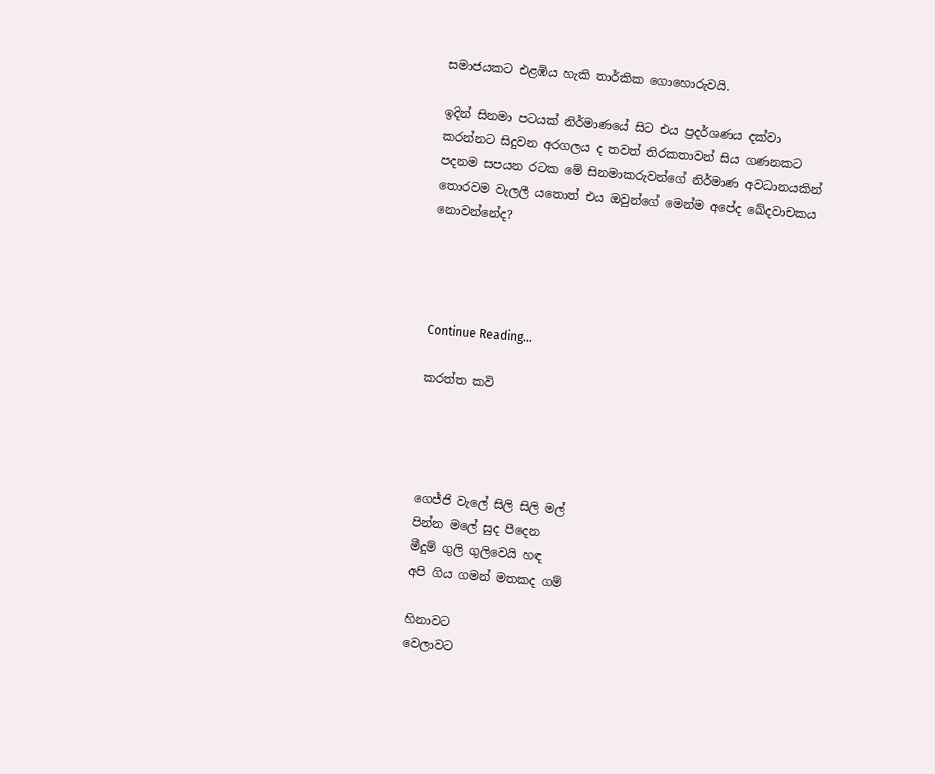සමාජයකට එළඹිය හැකි තාර්කික ගොහොරුවයි.

ඉදින් සිනමා පටයක් නිර්මාණයේ සිට එය ප්‍රදර්ශණය දක්වා කරන්නට සිදුවන අරගලය ද තවත් තිරකතාවන් සිය ගණනකට පදනම සපයන රටක මේ සිනමාකරුවන්ගේ නිර්මාණ අවධානයකින් තොරවම වැලලී යතොත් එය ඔවුන්ගේ මෙන්ම අපේද ඛේදවාචකය නොවන්නේද?




Continue Reading...

කරත්ත කවි




ගෙජ්ජි වැලේ සිලි සිලි මල්
පින්න මලේ සුද පීදෙන
මීදුම් ගුලි ගුලිවෙයි හඳ
අපි ගිය ගමන් මතකද ගම්

හිනාවට
වෙලාවට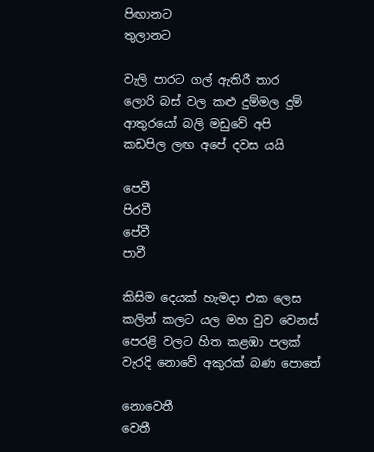පිඟානට
තුලානට

වැලි පාරට ගල් ඇතිරී තාර
ලොරි බස් වල කළු දුම්මල දුම්
ආතුරයෝ බලි මඩුවේ අපි
කඩපිල ලඟ අපේ දවස යයි

පෙවී
පිරවී
පේවී
පාවී

කිසිම දෙයක් හැමදා එක ලෙස
කලින් කලට යල මහ වුව වෙනස්
පෙරළි වලට හිත කළඹා පලක්
වැරදි නොවේ අකුරක් බණ පොතේ

නොවෙතී
වෙතී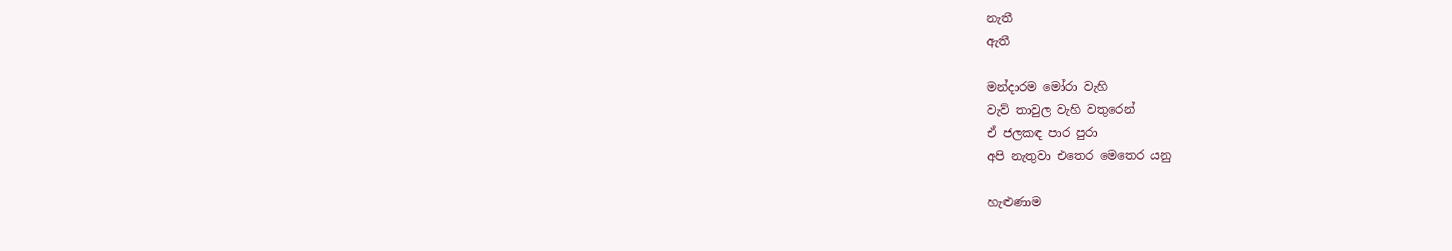නැතී
ඇතී

මන්දාරම මෝරා වැහි
වැව් තාවුල වැහි වතුරෙන්
ඒ ජලකඳ පාර පුරා
අපි නැතුවා එතෙර මෙතෙර යනු

හැළුණාම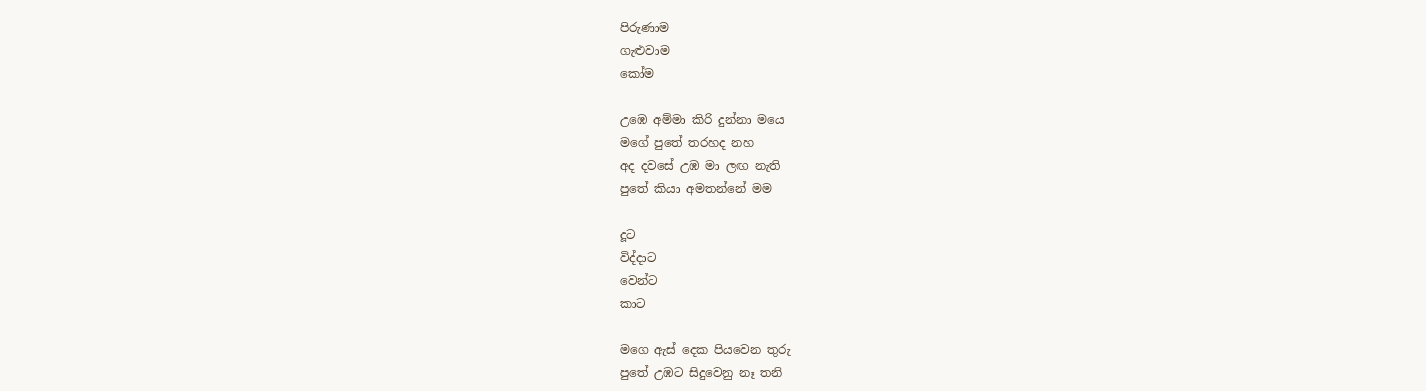පිරුණාම
ගැළුවාම
කෝම

උඹෙ අම්මා කිරි දුන්නා මයෙ
මගේ පුතේ තරහද නහ
අද දවසේ උඹ මා ලඟ නැති
පුතේ කියා අමතන්නේ මම

දූට
විද්දාට
වෙන්ට
කාට

මගෙ ඇස් දෙක පියවෙන තුරු
පුතේ උඹට සිදුවෙනු නෑ තනි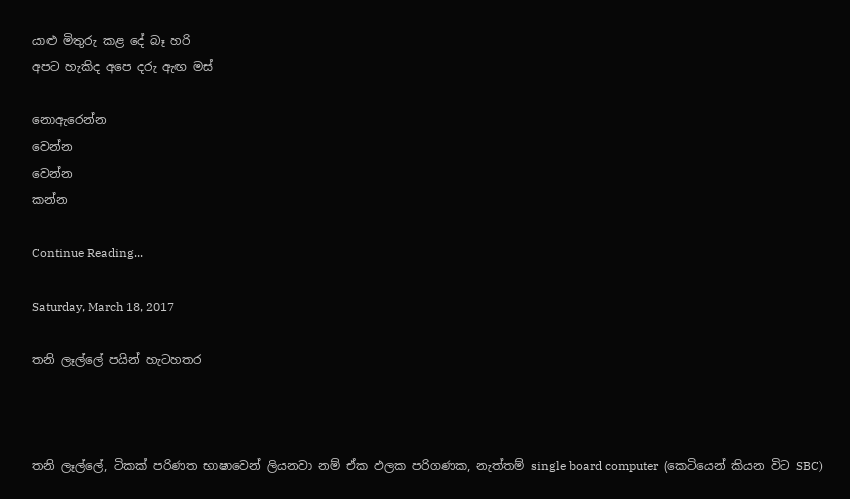යාළු මිතුරු කළ දේ බෑ හරි
අපට හැකිද අපෙ දරු ඇඟ මස්

නොඇරෙන්න
වෙන්න
වෙන්න
කන්න

Continue Reading...

Saturday, March 18, 2017

තනි ලෑල්ලේ පයින් හැටහතර



තනි ලෑල්ලේ, ටිකක් පරිණත භාෂාවෙන් ලියනවා නම් ඒක ඵලක පරිගණක, නැත්තම් single board computer  (කෙටියෙන් කියන විට SBC)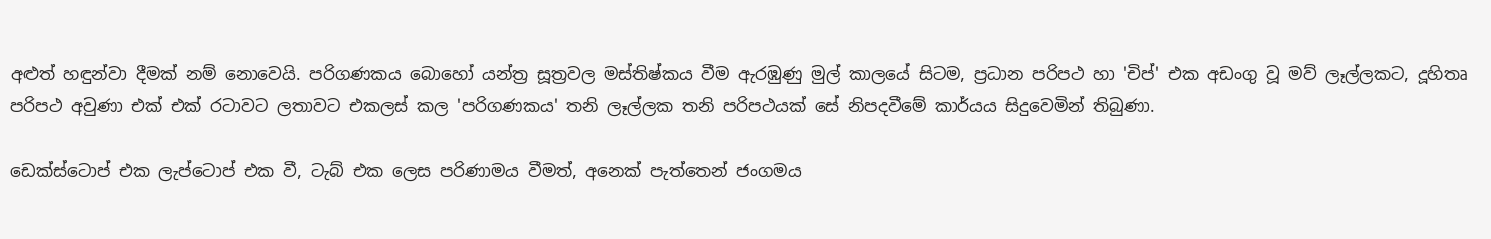අළුත් හඳුන්වා දීමක් නම් නොවෙයි. පරිගණකය බොහෝ යන්ත්‍ර සූත්‍රවල මස්තිෂ්කය වීම ඇරඹුණු මුල් කාලයේ සිටම, ප්‍රධාන පරිපථ හා 'චිප්' එක අඩංගු වූ මව් ලෑල්ලකට, දූහිතෘ පරිපථ අවුණා එක් එක් රටාවට ලතාවට එකලස් කල 'පරිගණකය' තනි ලෑල්ලක තනි පරිපථයක් සේ නිපදවීමේ කාර්යය සිදුවෙමින් තිබුණා.

ඩෙක්ස්ටොප් එක ලැප්ටොප් එක වී, ටැබ් එක ලෙස පරිණාමය වීමත්, අනෙක් පැත්තෙන් ජංගමය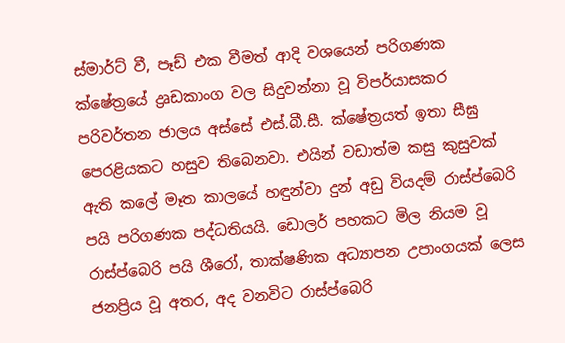ස්මාර්ට් වී, පෑඩ් එක වීමත් ආදි වශයෙන් පරිගණක ක්ෂේත්‍රයේ ද්‍රෘඩකාංග වල සිදුවන්නා වූ විපර්යාසකර පරිවර්තන ජාලය අස්සේ එස්.බී.සී. ක්ෂේත්‍රයත් ඉතා සීඝු පෙරළියකට හසුව තිබෙනවා. එයින් වඩාත්ම කසු කුසුවක් ඇති කලේ මෑත කාලයේ හඳුන්වා දුන් අඩු වියදම් රාස්ප්බෙරි පයි පරිගණක පද්ධතියයි. ඩොලර් පහකට මිල නියම වූ රාස්ප්බෙරි පයි ශීරෝ, තාක්ෂණික අධ්‍යාපන උපාංගයක් ලෙස ජනප්‍රිය වූ අතර, අද වනවිට රාස්ප්බෙරි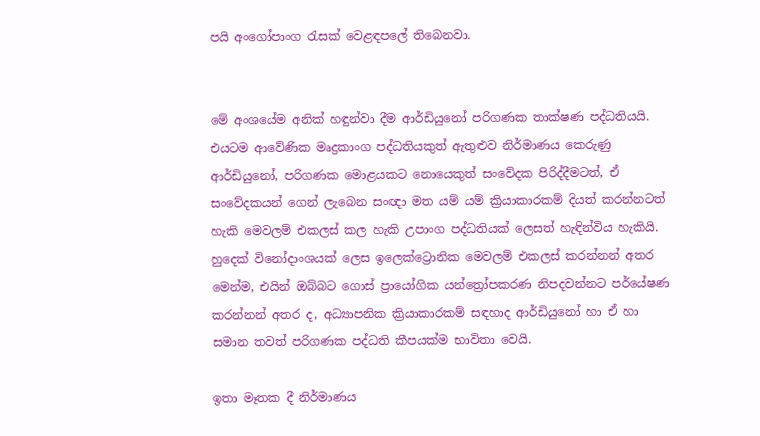පයි අංගෝපාංග රැසක් වෙළඳපලේ තිබෙනවා.


මේ අංශයේම අනික් හඳුන්වා දීම ආර්ඩියුනෝ පරිගණක තාක්ෂණ පද්ධතියයි. එයටම ආවේණික මෘද්‍රකාංග පද්ධතියකුත් ඇතුළුව නිර්මාණය කෙරුණු ආර්ඩියුනෝ, පරිගණක මොළයකට නොයෙකුත් සංවේදක පිරිද්දීමටත්, ඒ සංවේදකයන් ගෙන් ලැබෙන සංඥා මත යම් යම් ක්‍රියාකාරකම් දියත් කරන්නටත් හැකි මෙවලම් එකලස් කල හැකි උපාංග පද්ධතියක් ලෙසත් හැඳින්විය හැකියි. හුදෙක් විනෝදාංශයක් ලෙස ඉලෙක්ට්‍රොනික මෙවලම් එකලස් කරන්නන් අතර මෙන්ම, එයින් ඔබ්බට ගොස් ප්‍රායෝගික යන්ත්‍රෝපකරණ නිපදවන්නට පර්යේෂණ කරන්නන් අතර ද, අධ්‍යාපනික ක්‍රියාකාරකම් සඳහාද ආර්ඩියුනෝ හා ඒ හා සමාන තවත් පරිගණක පද්ධති කීපයක්ම භාවිතා වෙයි.

ඉතා මෑතක දී නිර්මාණය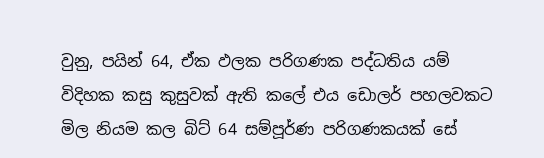වුනු, පයින් 64, ඒක ඵලක පරිගණක පද්ධතිය යම් විදිහක කසු කුසුවක් ඇති කලේ එය ඩොලර් පහලවකට මිල නියම කල බිට් 64 සම්පූර්ණ පරිගණකයක් සේ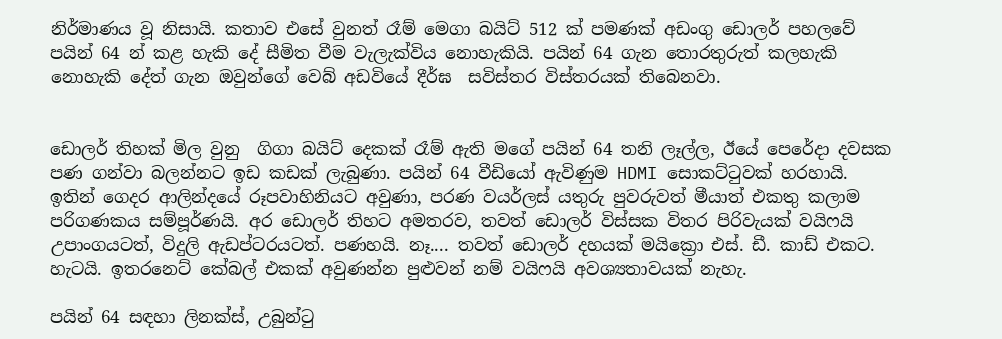නිර්මාණය වූ නිසායි. කතාව එසේ වුනත් රෑම් මෙගා බයිට් 512 ක් පමණක් අඩංගු ඩොලර් පහලවේ පයින් 64 න් කළ හැකි දේ සීමිත වීම වැලැක්විය නොහැකියි. පයින් 64 ගැන තොරතුරුත් කලහැකි නොහැකි දේත් ගැන ඔවුන්ගේ වෙබ් අඩවියේ දීර්ඝ  සවිස්තර විස්තරයක් තිබෙනවා.


ඩොලර් තිහක් මිල වුනු  ගිගා බයිට් දෙකක් රෑම් ඇති මගේ පයින් 64 තනි ලෑල්ල, ඊයේ පෙරේදා දවසක පණ ගන්වා බලන්නට ඉඩ කඩක් ලැබුණා. පයින් 64 වීඩියෝ ඇවිණුම HDMI සොකට්ටුවක් හරහායි. ඉතින් ගෙදර ආලින්දයේ රූපවාහිනියට අවුණා, පරණ වයර්ලස් යතුරු පුවරුවත් මීයාත් එකතු කලාම පරිගණකය සම්පූර්ණයි. අර ඩොලර් තිහට අමතරව, තවත් ඩොලර් විස්සක විතර පිරිවැයක් වයිෆයි උපාංගයටත්, විදුලි ඇඩප්ටරයටත්. පණහයි. නෑ.... තවත් ඩොලර් දහයක් මයික්‍රො එස්. ඩී. කාඩ් එකට. හැටයි. ඉතරනෙට් කේබල් එකක් අවුණන්න පුළුවන් නම් වයිෆයි අවශ්‍යතාවයක් නැහැ.

පයින් 64 සඳහා ලිනක්ස්, උබුන්ටු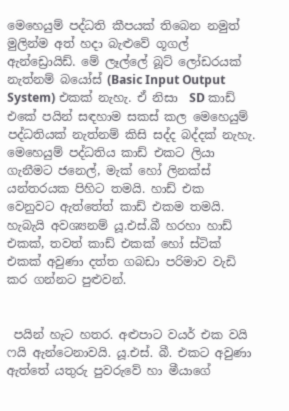මෙහෙයුම් පද්ධති කීපයක් තිබෙන නමුත් මුලින්ම අත් හදා බැළුවේ ගූගල් ඇන්ඩ්‍රොයිඩ්. මේ ලෑල්ලේ බූට් ලෝඩරයක් නැත්නම් බයෝස් (Basic Input Output System) එකක් නැහැ. ඒ නිසා  SD කාඩ් එකේ පයින් සඳහාම සකස් කල මෙහෙයුම් පද්ධතියක් නැත්නම් කිසි සද්ද බද්දක් නැහැ. මෙහෙයුම් පද්ධතිය කාඩ් එකට ලියා ගැනීමට ජනෙල්, මැක් හෝ ලිනක්ස් යන්තරයක පිහිට තමයි. හාඩ් එක වෙනුවට ඇත්තේත් කාඩ් එකම තමයි. හැබැයි අවශ්‍යනම් යූ.එස්.බී හරහා හාඩ් එකක්, තවත් කාඩ් එකක් හෝ ස්ටික් එකක් අවුණා දත්ත ගබඩා පරිමාව වැඩි කර ගන්නට පුළුවන්.


 පයින් හැට හතර. අළුපාට වයර් එක වයි ෆයි ඇන්ටෙනාවයි. යූ.එස්. බී. එකට අවුණා ඇත්තේ යතුරු පුවරුවේ හා මීයාගේ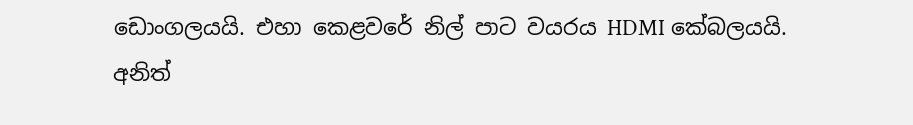ඩොංගලයයි. එහා කෙළවරේ නිල් පාට වයරය HDMI කේබලයයි. අනිත්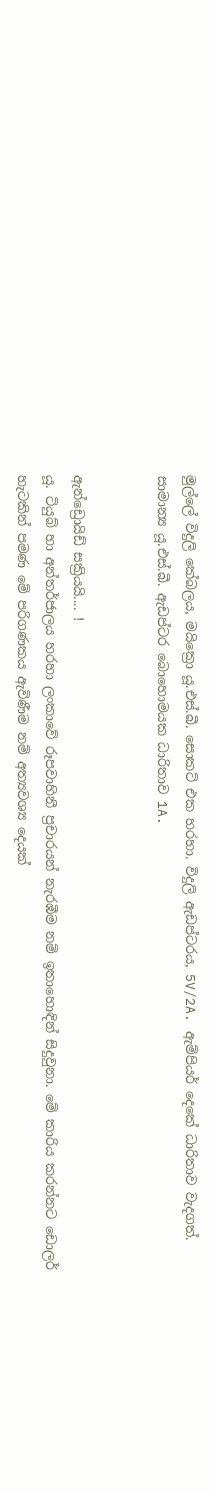මුල්ලේ විදුලි කේබලය, මයික්‍රො යූ.එස්.බී. සොකට් එක හරහා. විදුලි ඇඩප්ටරය, 5V/2A. ඇම්පියර් දෙකේ ධාරිතාව වැදගත්. සාමාන්‍ය යූ.එස්.බී. ඇඩප්ටර බොහොමයක ධාරිතාව 1A.


ඇන්ඩ්‍රොයිඩ් සක්‍රියයි.... !
යූ. ටියුබ් හා අන්තර්ජාලය හරහා ලංකාවේ රූපවාහිනී ප්‍රචාරයන් නැරඹීම නම් ඉතාහොඳින් සිදුවුනා. මේ කාරිය කරන්නට ඩොලර් හැටකින් පමණ මේ පරිගණකය ඇවිණීම නම් අත්‍යවශ්‍ය දෙයක්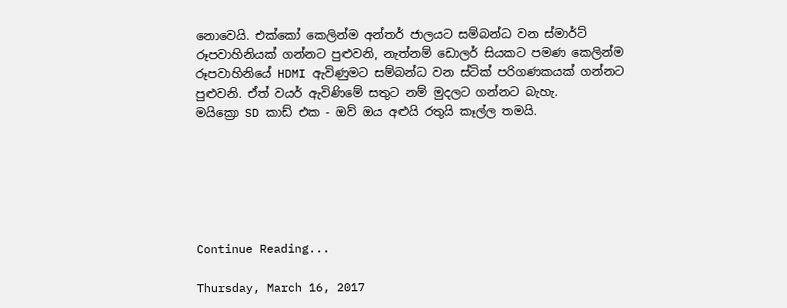නොවෙයි. එක්කෝ කෙලින්ම අන්තර් ජාලයට සම්බන්ධ වන ස්මාර්ට් රූපවාහිනියක් ගන්නට පුළුවනි, නැත්නම් ඩොලර් සියකට පමණ කෙලින්ම රූපවාහිනියේ HDMI ඇවිණුමට සම්බන්ධ වන ස්ටික් පරිගණකයක් ගන්නට පුළුවනි. ඒත් වයර් ඇවිණිමේ සතුට නම් මුදලට ගන්නට බැහැ.
මයික්‍රො SD කාඩ් එක - ඔව් ඔය අළුයි රතුයි කෑල්ල තමයි.






Continue Reading...

Thursday, March 16, 2017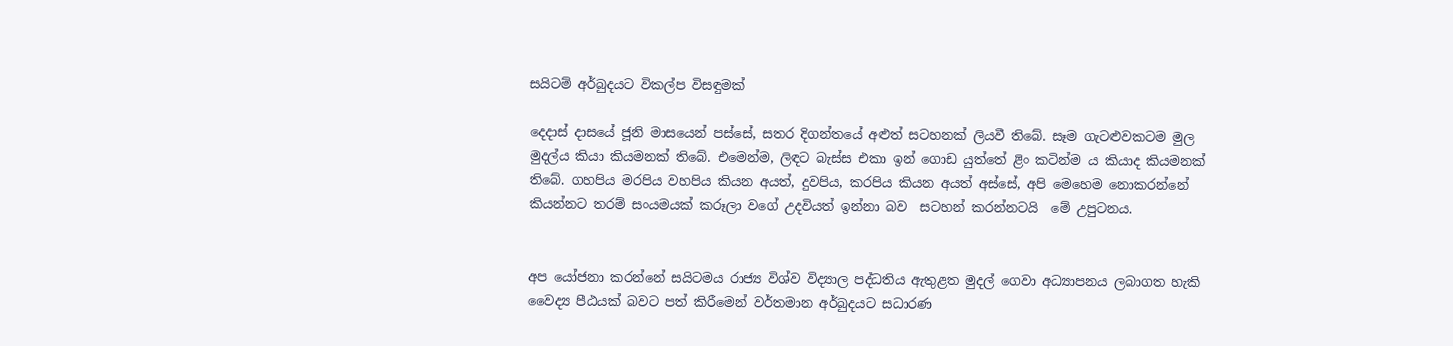සයිටම් අර්බුදයට විකල්ප විසඳුමක්

දෙදාස් දාසයේ ජූනි මාසයෙන් පස්සේ, සතර දිගන්තයේ අළුත් සටහනක් ලියවී තිබේ. සෑම ගැටළුවකටම මුල මුදල්ය කියා කියමනක් තිබේ. එමෙන්ම, ලිඳට බැස්ස එකා ඉන් ගොඩ යුත්තේ ළිං කටින්ම ය කියාද කියමනක් තිබේ. ගහපිය මරපිය වහපිය කියන අයත්, දුවපිය, කරපිය කියන අයත් අස්සේ, අපි මෙහෙම නොකරන්නේ කියන්නට තරම් සංයමයක් කරූලා වගේ උදවියත් ඉන්නා බව  සටහන් කරන්නටයි  මේ උපුටනය.


අප යෝජනා කරන්නේ සයිටමය රාජ්‍ය විශ්ව විද්‍යාල පද්ධතිය ඇතුළත මුදල් ගෙවා අධ්‍යාපනය ලබාගත හැකි වෛද්‍ය පීඨයක් බවට පත් කිරීමෙන් වර්තමාන අර්බුදයට සධාරණ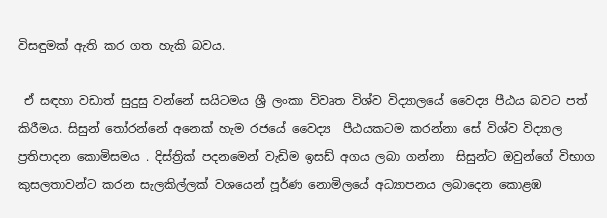විසඳුමක් ඇති කර ගත හැකි බවය.

 ඒ සඳහා වඩාත් සුදුසු වන්නේ සයිටමය ශ්‍රී ලංකා විවෘත විශ්ව විද්‍යාලයේ වෛද්‍ය පීඨය බවට පත් කිරීමය. සිසුන් තෝරන්නේ අනෙක් හැම රජයේ වෛද්‍ය  පීඨයකටම කරන්නා සේ විශ්ව විද්‍යාල ප්‍රතිපාදන කොමිසමය . දිස්ත්‍රික් පදනමෙන් වැඩිම ඉසඩ් අගය ලබා ගන්නා  සිසුන්ට ඔවුන්ගේ විභාග කුසලතාවන්ට කරන සැලකිල්ලක් වශයෙන් පූර්ණ නොමිලයේ අධ්‍යාපනය ලබාදෙන කොළඹ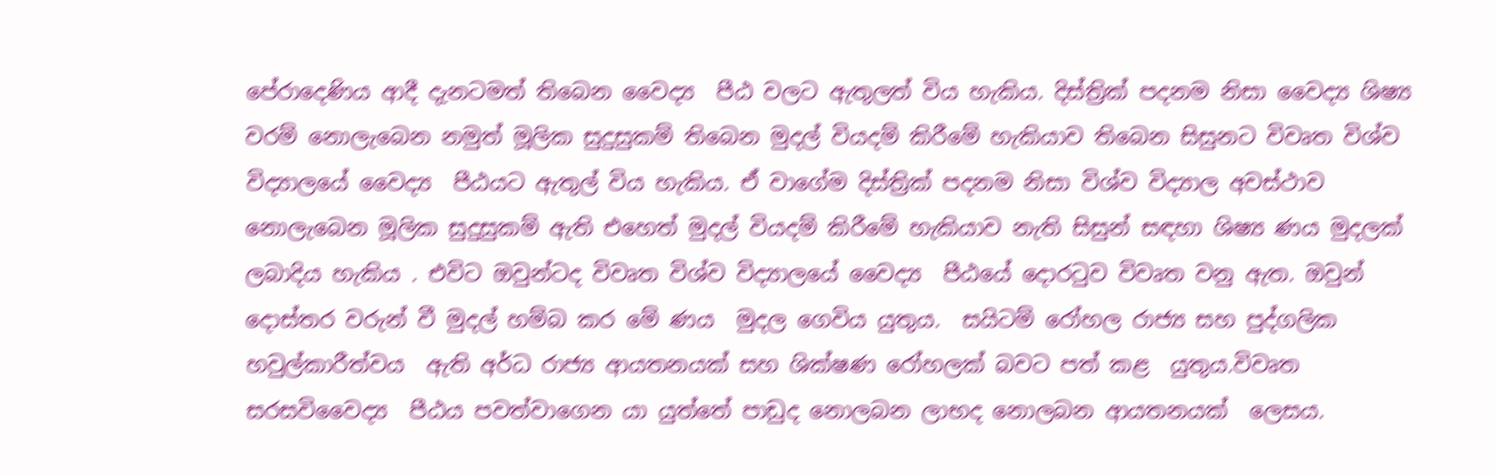පේරාදෙණිය ආදී දැනටමත් තිබෙන වෛද්‍ය  පීඨ වලට ඇතුලත් විය හැකිය. දිස්ත්‍රික් පදනම නිසා වෛද්‍ය ශිෂ්‍ය වරම් නොලැබෙන නමුත් මූලික සුදුසුකම් තිබෙන මුදල් වියදම් කිරීමේ හැකියාව තිබෙන සිසුනට විවෘත විශ්ව විද්‍යාලයේ වෛද්‍ය  පීඨයට ඇතුල් විය හැකිය. ඒ වාගේම දිස්ත්‍රික් පදනම නිසා විශ්ව විද්‍යාල අවස්ථාව නොලැබෙන මූලික සුදුසුකම් ඇති එහෙත් මුදල් වියදම් කිරීමේ හැකියාව නැති සිසුන් සඳහා ශිෂ්‍ය ණය මුදලක් ලබාදිය හැකිය . එවිට ඔවුන්ටද විවෘත විශ්ව විද්‍යාලයේ වෛද්‍ය  පීඨයේ දොරටුව විවෘත වනු ඇත. ඔවුන් දොස්තර වරුන් වී මුදල් හම්බ කර මේ ණය  මුදල ගෙවිය යුතුය.  සයිටම් රෝහල රාජ්‍ය සහ පුද්ගලික හවුල්කාරීත්වය  ඇති අර්ධ රාජ්‍ය ආයතනයක් සහ ශික්ෂණ රෝහලක් බවට පත් කළ  යුතුය.විවෘත සරසවිවෛද්‍ය  පීඨය පවත්වාගෙන යා යුත්තේ පාඩුද නොලබන ලාභද නොලබන ආයතනයක්  ලෙසය.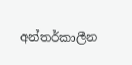අන්තර්කාලීන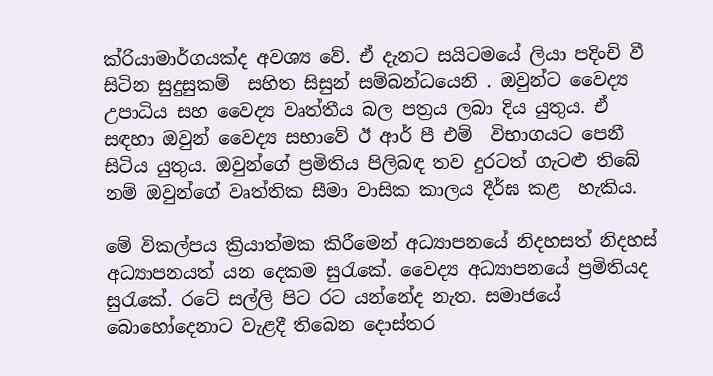ක්රියාමාර්ගයක්ද අවශ්‍ය වේ. ඒ දැනට සයිටමයේ ලියා පදිංචි වී සිටින සුදුසුකම්  සහිත සිසුන් සම්බන්ධයෙනි . ඔවුන්ට වෛද්‍ය උපාධිය සහ වෛද්‍ය වෘත්තීය බල පත්‍රය ලබා දිය යුතුය. ඒ සඳහා ඔවුන් වෛද්‍ය සභාවේ ඊ ආර් පී එම්  විභාගයට පෙනී සිටිය යුතුය. ඔවුන්ගේ ප්‍රමිතිය පිලිබඳ තව දුරටත් ගැටළු තිබේ නම් ඔවුන්ගේ වෘත්තික සීමා වාසික කාලය දීර්ඝ කළ  හැකිය.

මේ විකල්පය ක්‍රියාත්මක කිරීමෙන් අධ්‍යාපනයේ නිදහසත් නිදහස් අධ්‍යාපනයත් යන දෙකම සුරැකේ. වෛද්‍ය අධ්‍යාපනයේ ප්‍රමිතියද සුරැකේ. රටේ සල්ලි පිට රට යන්නේද නැත. සමාජයේ බොහෝදෙනාට වැළදී තිබෙන දොස්තර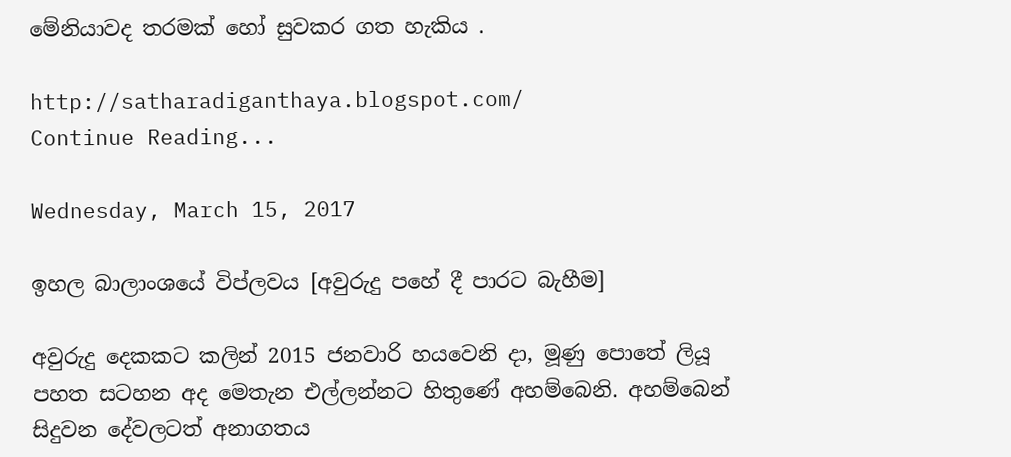මේනියාවද තරමක් හෝ සුවකර ගත හැකිය .

http://satharadiganthaya.blogspot.com/
Continue Reading...

Wednesday, March 15, 2017

ඉහල බාලාංශයේ විප්ලවය [අවුරුදු පහේ දී පාරට බැහීම]

අවුරුදු දෙකකට කලින් 2015 ජනවාරි හයවෙනි දා, මූණු පොතේ ලියූ පහත සටහන අද මෙතැන එල්ලන්නට හිතුණේ අහම්බෙනි. අහම්බෙන් සිදුවන දේවලටත් අනාගතය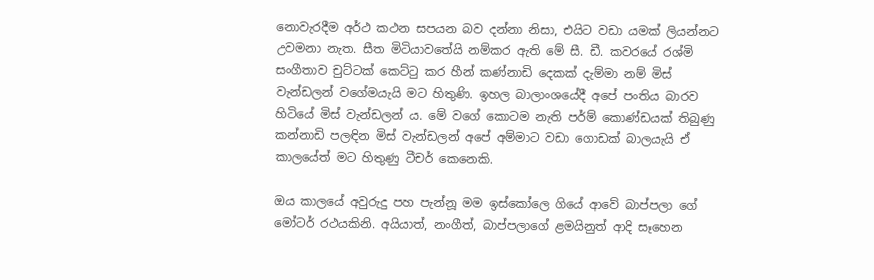නොවැරදීම අර්ථ කථන සපයන බව දන්නා නිසා, එයිට වඩා යමක් ලියන්නට උවමනා නැත. සීත මිටියාවතේයි නම්කර ඇති මේ සී. ඩී. කවරයේ රශ්මි සංගීතාව චුට්ටක් කෙට්ටු කර හීන් කණ්නාඩි දෙකක් දැම්මා නම් මිස් වැන්ඩලන් වගේමයැයි මට හිතුණි. ඉහල බාලාංශයේදී අපේ පංතිය බාරව හිටියේ මිස් වැන්ඩලන් ය. මේ වගේ කොටම නැති පර්ම් කොණ්ඩයක් තිබුණු කන්නාඩි පලඳින මිස් වැන්ඩලන් අපේ අම්මාට වඩා ගොඩක් බාලයැයි ඒ කාලයේත් මට හිතුණු ටීචර් කෙනෙකි.

ඔය කාලයේ අවුරුදු පහ පැන්නූ මම ඉස්කෝලෙ ගියේ ආවේ බාප්පලා ගේ මෝටර් රථයකිනි. අයියාත්, නංගීත්, බාප්පලාගේ ළමයිනුත් ආදි සෑහෙන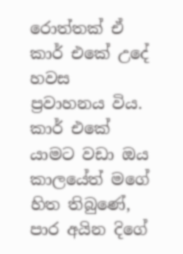රොත්තක් ඒ කාර් එකේ උදේ හවස ප්‍රවාහනය විය. කාර් එකේ යාමට වඩා ඔය කාලයේත් මගේ හිත තිබුණේ, පාර අයින දිගේ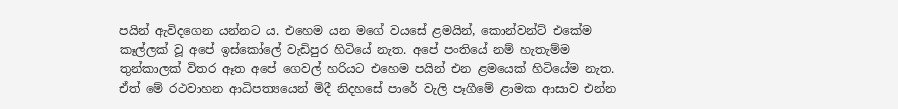පයින් ඇවිදගෙන යන්නට ය. එහෙම යන මගේ වයසේ ළමයින්, කොන්වන්ට් එකේම කෑල්ලක් වූ අපේ ඉස්කෝලේ වැඩිපුර හිටියේ නැත. අපේ පංතියේ නම් හැතැම්ම තුන්කාලක් විතර ඈත අපේ ගෙවල් හරියට එහෙම පයින් එන ළමයෙක් හිටියේම නැත. ඒත් මේ රථවාහන ආධිපත්‍යයෙන් මිදී නිදහසේ පාරේ වැලි පෑගීමේ ළාමක ආසාව එන්න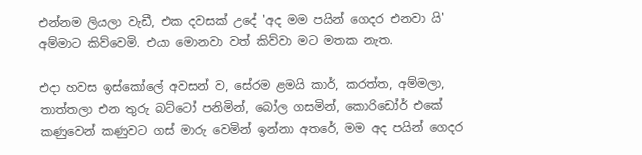එන්නම ලියලා වැඩී, එක දවසක් උදේ 'අද මම පයින් ගෙදර එනවා යි' අම්මාට කිව්වෙමි. එයා මොනවා වත් කිව්වා මට මතක නැත.

එදා හවස ඉස්කෝලේ අවසන් ව, සේරම ළමයි කාර්, කරත්ත, අම්මලා, තාත්තලා එන තුරු බට්ටෝ පනිමින්, බෝල ගසමින්, කොරිඩෝර් එකේ කණුවෙන් කණුවට ගස් මාරු වෙමින් ඉන්නා අතරේ, මම අද පයින් ගෙදර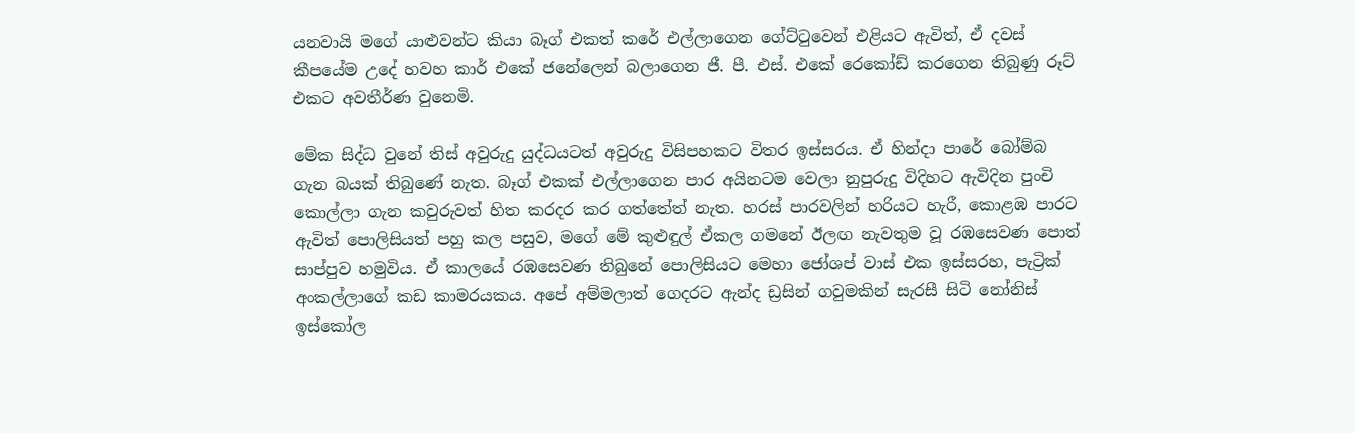යනවායි මගේ යාළුවන්ට කියා බෑග් එකත් කරේ එල්ලාගෙන ගේට්ටුවෙන් එළියට ඇවිත්, ඒ දවස් කීපයේම උදේ හවහ කාර් එකේ ජනේලෙන් බලාගෙන ජී. පී. එස්. එකේ රෙකෝඩ් කරගෙන තිබුණු රූට් එකට අවතීර්ණ වුනෙමි.

මේක සිද්ධ වුනේ තිස් අවුරුදු යුද්ධයටත් අවුරුදු විසිපහකට විතර ඉස්සරය. ඒ හින්දා පාරේ බෝම්බ ගැන බයක් තිබුණේ නැත. බෑග් එකක් එල්ලාගෙන පාර අයිනටම වෙලා නුපුරුදු විදිහට ඇවිදින පුංචි කොල්ලා ගැන කවුරුවත් හිත කරදර කර ගත්තේත් නැත. හරස් පාරවලින් හරියට හැරී, කොළඹ පාරට ඇවිත් පොලිසියත් පහු කල පසුව, මගේ මේ කුළුඳුල් ඒකල ගමනේ ඊලඟ නැවතුම වූ රඹසෙවණ පොත් සාප්පුව හමුවිය. ඒ කාලයේ රඹසෙවණ තිබුනේ පොලිසියට මෙහා ජෝශප් වාස් එක ඉස්සරහ, පැට්‍රික් අංකල්ලාගේ කඩ කාමරයකය. අපේ අම්මලාත් ගෙදරට ඇන්ද ඩ්‍රසින් ගවුමකින් සැරසී සිටි නෝනිස් ඉස්කෝල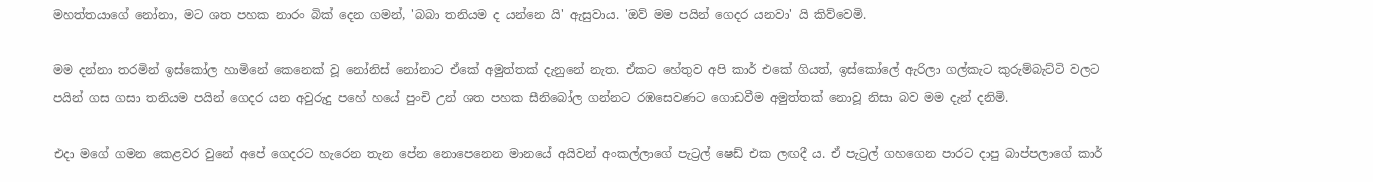මහත්තයාගේ නෝනා, මට ශත පහක නාරං බික් දෙන ගමන්, 'බබා තනියම ද යන්නෙ යි' ඇසුවාය. 'ඔව් මම පයින් ගෙදර යනවා' යි කිව්වෙමි.

මම දන්නා තරමින් ඉස්කෝල හාමිනේ කෙනෙක් වූ නෝනිස් නෝනාට ඒකේ අමුත්තක් දැනුනේ නැත. ඒකට හේතුව අපි කාර් එකේ ගියත්, ඉස්කෝලේ ඇරිලා ගල්කැට කුරුම්බැට්ටි වලට පයින් ගස ගසා තනියම පයින් ගෙදර යන අවුරුදු පහේ හයේ පුංචි උන් ශත පහක සීනිබෝල ගන්නට රඹසෙවණට ගොඩවීම අමුත්තක් නොවූ නිසා බව මම දැන් දනිමි.

එදා මගේ ගමන කෙළවර වුනේ අපේ ගෙදරට හැරෙන තැන පේන නොපෙනෙන මානයේ අයිවන් අංකල්ලාගේ පැට්‍රල් ෂෙඩ් එක ලඟදී ය. ඒ පැට්‍රල් ගහගෙන පාරට දාපු බාප්පලාගේ කාර්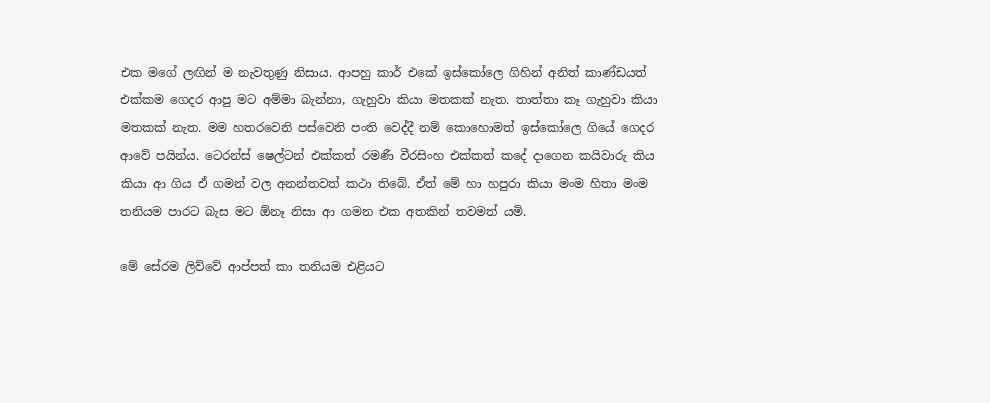එක මගේ ලඟින් ම නැවතුණු නිසාය. ආපහු කාර් එකේ ඉස්කෝලෙ ගිහින් අනිත් කාණ්ඩයත් එක්කම ගෙදර ආපු මට අම්මා බැන්නා, ගැහුවා කියා මතකක් නැත. තාත්තා කෑ ගැහුවා කියා මතකක් නැත. මම හතරවෙනි පස්වෙනි පංති වෙද්දී නම් කොහොමත් ඉස්කෝලෙ ගියේ ගෙදර ආවේ පයින්ය. ටෙරන්ස් ෂෙල්ටන් එක්කත් රමණී වීරසිංහ එක්කත් කදේ දාගෙන කයිවාරු කිය කියා ආ ගිය ඒ ගමන් වල අනන්තවත් කථා තිබේ. ඒත් මේ හා හපුරා කියා මංම හිතා මංම තනියම පාරට බැස මට ඕනෑ නිසා ආ ගමන එක අතකින් තවමත් යමි.

මේ සේරම ලිව්වේ ආප්පත් කා තනියම එළියට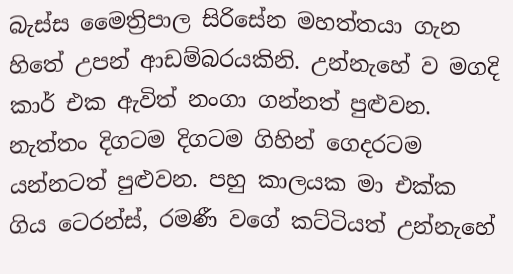බැස්ස මෛත්‍රිපාල සිරිසේන මහත්තයා ගැන හිතේ උපන් ආඩම්බරයකිනි. උන්නැහේ ව මගදි කාර් එක ඇවිත් නංගා ගන්නත් පුළුවන. නැත්තං දිගටම දිගටම ගිහින් ගෙදරටම යන්නටත් පුළුවන. පහු කාලයක මා එක්ක ගිය ටෙරන්ස්, රමණී වගේ කට්ටියත් උන්නැහේ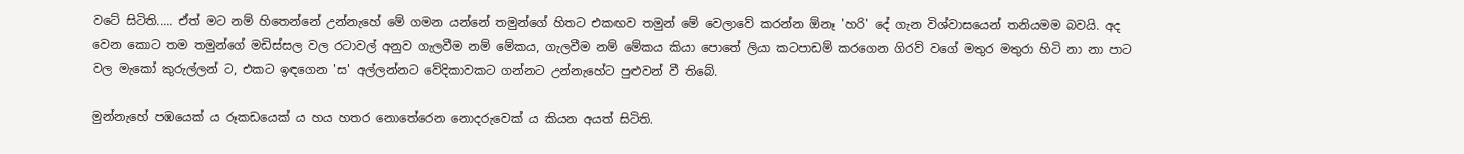වටේ සිටිති..... ඒත් මට නම් හිතෙන්නේ උන්නැහේ මේ ගමන යන්නේ තමුන්ගේ හිතට එකඟව තමුන් මේ වෙලාවේ කරන්න ඕනෑ 'හරි' දේ ගැන විශ්වාසයෙන් තනියමම බවයි. අද වෙන කොට තම තමුන්ගේ මඩිස්සල වල රටාවල් අනුව ගැලවීම නම් මේකය, ගැලවීම නම් මේකය කියා පොතේ ලියා කටපාඩම් කරගෙන ගිරව් වගේ මතුර මතුරා හිටි නා නා පාට වල මැකෝ කුරුල්ලන් ට, එකට ඉඳගෙන 'ස' අල්ලන්නට වේදිකාවකට ගන්නට උන්නැහේට පුළුවන් වී තිබේ.

මුන්නැහේ පඹයෙක් ය රූකඩයෙක් ය හය හතර නොතේරෙන නොදරුවෙක් ය කියන අයත් සිටිති.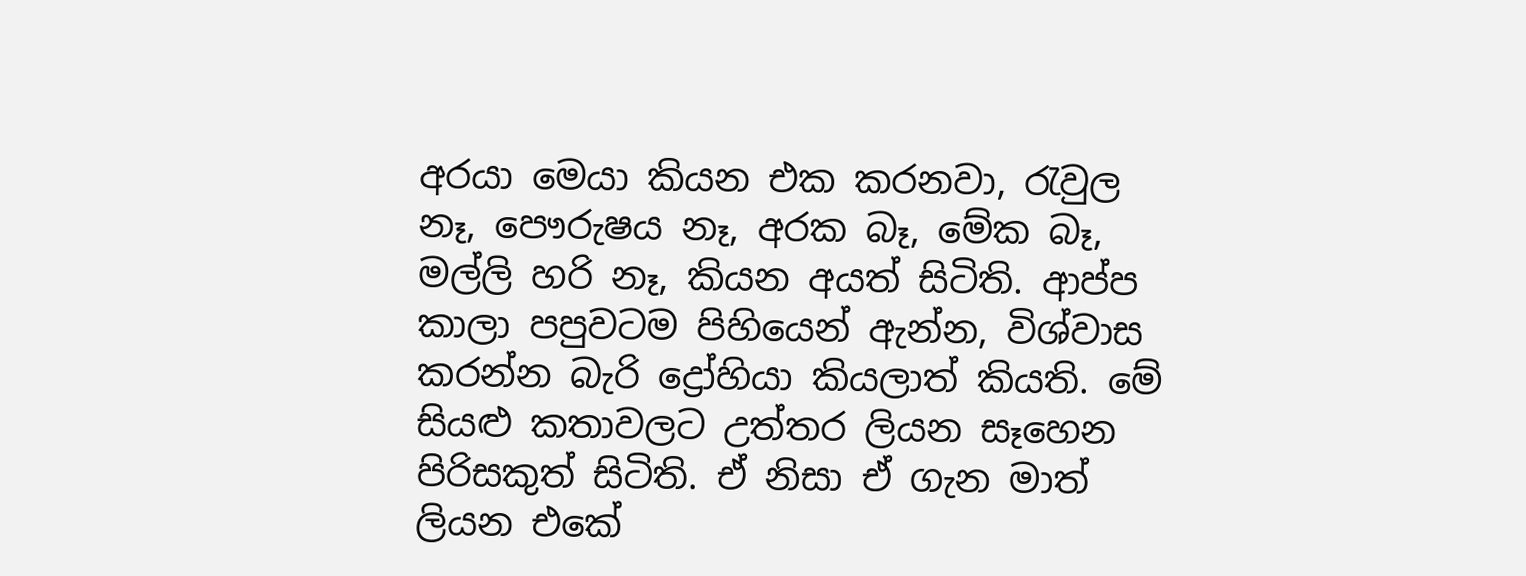අරයා මෙයා කියන එක කරනවා, රැවුල නෑ, පෞරුෂය නෑ, අරක බෑ, මේක බෑ, මල්ලි හරි නෑ, කියන අයත් සිටිති. ආප්ප කාලා පපුවටම පිහියෙන් ඇන්න, විශ්වාස කරන්න බැරි ද්‍රෝහියා කියලාත් කියති. මේ සියළු කතාවලට උත්තර ලියන සෑහෙන පිරිසකුත් සිටිති. ඒ නිසා ඒ ගැන මාත් ලියන එකේ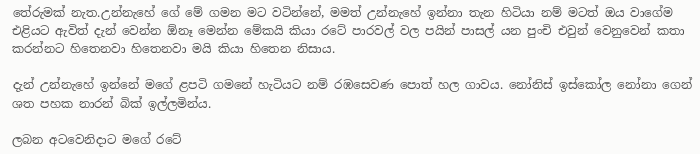තේරුමක් නැත.උන්නැහේ ගේ මේ ගමන මට වටින්නේ, මමත් උන්නැහේ ඉන්නා තැන හිටියා නම් මටත් ඔය වාගේම එළියට ඇවිත් දැන් වෙන්න ඕනෑ මෙන්න මේකයි කියා රටේ පාරවල් වල පයින් පාසල් යන පුංචි එවුන් වෙනුවෙන් කතා කරන්නට හිතෙනවා හිතෙනවා මයි කියා හිතෙන නිසාය.

දැන් උන්නැහේ ඉන්නේ මගේ ළපටි ගමනේ හැටියට නම් රඹසෙවණ පොත් හල ගාවය. නෝනිස් ඉස්කෝල නෝනා ගෙන් ශත පහක නාරන් බික් ඉල්ලමින්ය.

ලබන අටවෙනිදාට මගේ රටේ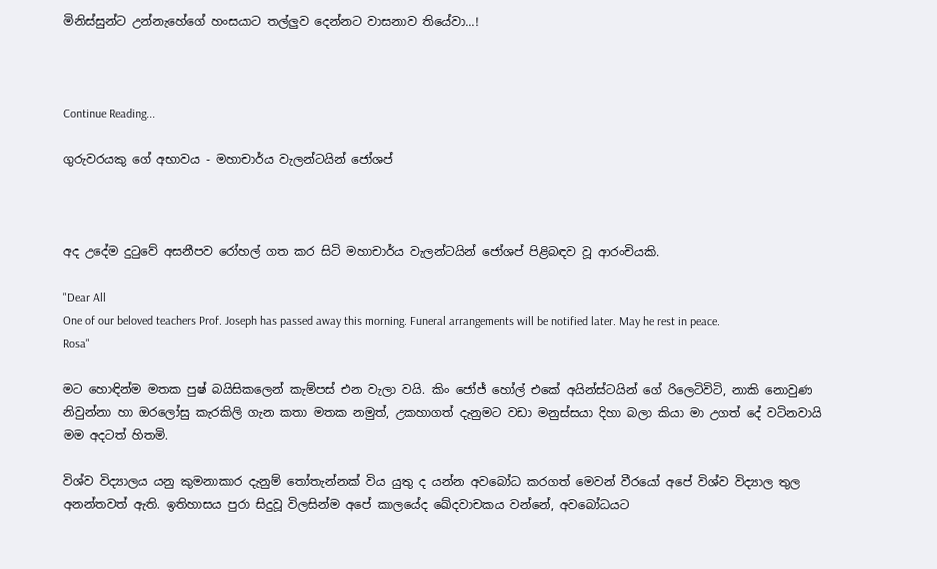මිනිස්සුන්ට උන්නැහේගේ හංසයාට තල්ලුව දෙන්නට වාසනාව තියේවා...!



Continue Reading...

ගුරුවරයකු ගේ අභාවය - මහාචාර්ය වැලන්ටයින් ජෝශප්



අද උදේම දුටුවේ අසනීපව රෝහල් ගත කර සිටි මහාචාර්ය වැලන්ටයින් ජෝශප් පිළිබඳව වූ ආරංචියකි.

"Dear All
One of our beloved teachers Prof. Joseph has passed away this morning. Funeral arrangements will be notified later. May he rest in peace.
Rosa"

මට හොඳින්ම මතක පුෂ් බයිසිකලෙන් කැම්පස් එන වැලා වයි. කිං ජෝජ් හෝල් එකේ අයින්ස්ටයින් ගේ රිලෙටිවිටි, නාකි නොවුණ නිවුන්නා හා ඔරලෝසු කැරකිලි ගැන කතා මතක නමුත්, උකහාගත් දැනුමට වඩා මනුස්සයා දිහා බලා කියා මා උගත් දේ වටිනවායි මම අදටත් හිතමි.

විශ්ව විද්‍යාලය යනු කුමනාකාර දැනුම් තෝතැන්නක් විය යුතු ද යන්න අවබෝධ කරගත් මෙවන් වීරයෝ අපේ විශ්ව විද්‍යාල තුල අනන්තවත් ඇති. ඉතිහාසය පුරා සිදුවූ විලසින්ම අපේ කාලයේද ඛේදවාචකය වන්නේ, අවබෝධයට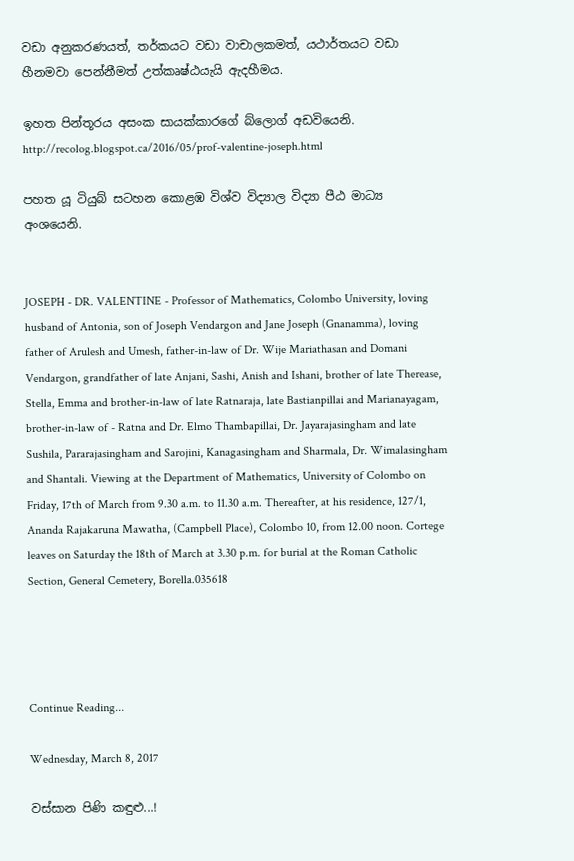වඩා අනුකරණයත්, තර්කයට වඩා වාචාලකමත්, යථාර්තයට වඩා හීනමවා පෙන්නීමත් උත්කෘෂ්ඨයැයි ඇදහීමය.

ඉහත පින්තූරය අසංක සායක්කාරගේ බ්ලොග් අඩවියෙනි.
http://recolog.blogspot.ca/2016/05/prof-valentine-joseph.html

පහත යූ ටියුබ් සටහන කොළඹ විශ්ව විද්‍යාල විද්‍යා පීඨ මාධ්‍ය අංශයෙනි.


JOSEPH - DR. VALENTINE - Professor of Mathematics, Colombo University, loving husband of Antonia, son of Joseph Vendargon and Jane Joseph (Gnanamma), loving father of Arulesh and Umesh, father-in-law of Dr. Wije Mariathasan and Domani Vendargon, grandfather of late Anjani, Sashi, Anish and Ishani, brother of late Therease, Stella, Emma and brother-in-law of late Ratnaraja, late Bastianpillai and Marianayagam, brother-in-law of - Ratna and Dr. Elmo Thambapillai, Dr. Jayarajasingham and late Sushila, Pararajasingham and Sarojini, Kanagasingham and Sharmala, Dr. Wimalasingham and Shantali. Viewing at the Department of Mathematics, University of Colombo on Friday, 17th of March from 9.30 a.m. to 11.30 a.m. Thereafter, at his residence, 127/1, Ananda Rajakaruna Mawatha, (Campbell Place), Colombo 10, from 12.00 noon. Cortege leaves on Saturday the 18th of March at 3.30 p.m. for burial at the Roman Catholic Section, General Cemetery, Borella.035618




Continue Reading...

Wednesday, March 8, 2017

වස්සාන පිණි කඳුළු...!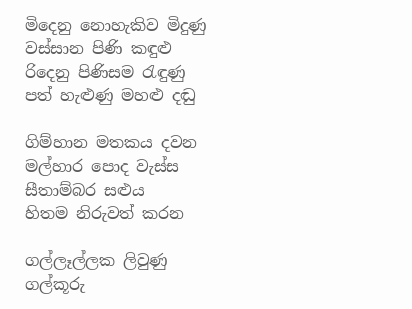මිදෙනු නොහැකිව මිදුණු
වස්සාන පිණි කඳුළු
රිදෙනු පිණිසම රැඳුණු
පත් හැළුණු මහළු දඬු

ගිම්හාන මතකය දවන
මල්හාර පොද වැස්ස
සීතාම්බර සළුය
හිතම නිරුවත් කරන

ගල්ලෑල්ලක ලිවුණු
ගල්කූරු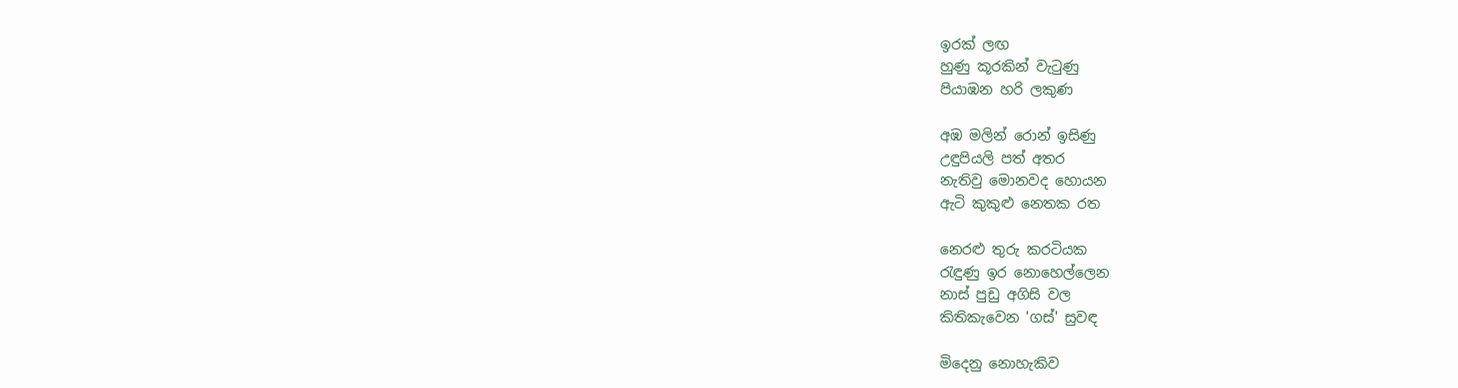ඉරක් ලඟ
හුණු කූරකින් වැටුණු
පියාඹන හරි ලකුණ

අඹ මලින් රොන් ඉසිණු
උඳුපියලි පත් අතර
නැතිවු මොනවද හොයන
ඇටි කුකුළු නෙතක රත

නෙරළු තුරු කරටියක
රැඳුණු ඉර නොහෙල්ලෙන
නාස් පුඩු අගිසි වල
කිතිකැවෙන 'ගස්' සුවඳ

මිදෙනු නොහැකිව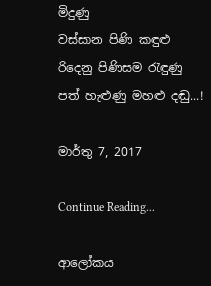මිදුණු
වස්සාන පිණි කඳුළු
රිදෙනු පිණිසම රැඳුණු
පත් හැළුණු මහළු දඬු...!

මාර්තු 7, 2017

Continue Reading...

ආලෝකය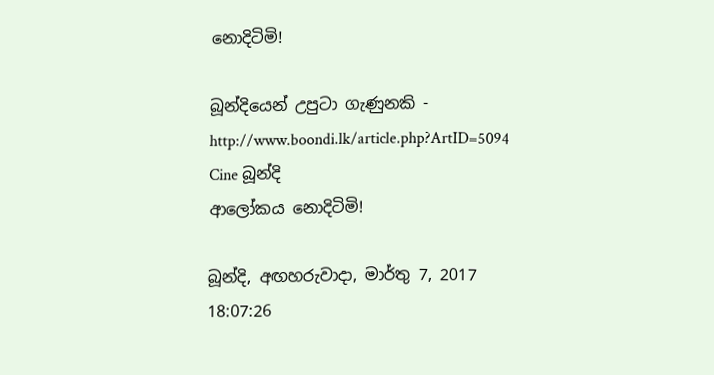නොදිටිමි!

බූන්දියෙන් උපුටා ගැණුනකි - http://www.boondi.lk/article.php?ArtID=5094
Cine බූන්දි
ආලෝකය නොදිටිමි!

බූන්දි, අඟහරුවාදා, මාර්තු 7, 2017 18:07:26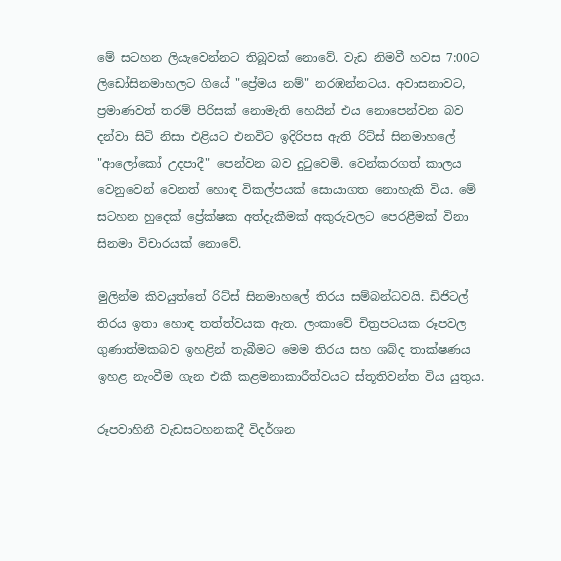මේ සටහන ලියැවෙන්නට තිබූවක් නොවේ. වැඩ නිමවී හවස 7:00ට ලිඩෝසිනමාහලට ගියේ "ප්‍රේමය නම්" නරඹන්නටය. අවාසනාවට, ප්‍රමාණවත් තරම් පිරිසක් නොමැති හෙයින් එය නොපෙන්වන බව දන්වා සිටි නිසා එළියට එනවිට ඉදිරිපස ඇති රිට්ස් සිනමාහලේ "ආලෝකෝ උදපාදී" පෙන්වන බව දුටුවෙමි. වෙන්කරගත් කාලය වෙනුවෙන් වෙනත් හොඳ විකල්පයක් සොයාගත නොහැකි විය. මේ සටහන හුදෙක් ප්‍රේක්ෂක අත්දැකීමක් අකුරුවලට පෙරළීමක් විනා සිනමා විචාරයක් නොවේ.

මුලින්ම කිවයුත්තේ රිට්ස් සිනමාහලේ තිරය සම්බන්ධවයි. ඩිජිටල් තිරය ඉතා හොඳ තත්ත්වයක ඇත. ලංකාවේ චිත්‍රපටයක රූපවල ගුණාත්මකබව ඉහළින් තැබීමට මෙම තිරය සහ ශබ්ද තාක්ෂණය ඉහළ නැංවීම ගැන එකී කළමනාකාරීත්වයට ස්තූතිවන්ත විය යුතුය.

රූපවාහිනී වැඩසටහනකදී විදර්ශන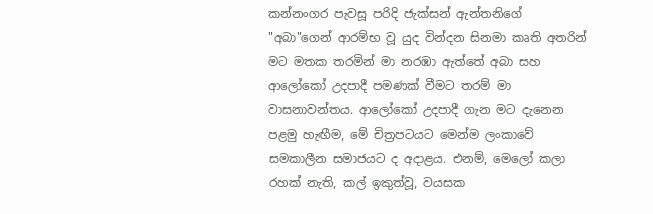කන්නංගර පැවසූ පරිදි ජැක්සන් ඇන්තනිගේ "අබා"ගෙන් ආරම්භ වූ යුද වින්දන සිනමා කෘති අතරින් මට මතක තරමින් මා නරඹා ඇත්තේ අබා සහ ආලෝකෝ උදපාදී පමණක් වීමට තරම් මා වාසනාවන්තය. ආලෝකෝ උදපාදී ගැන මට දැනෙන පළමු හැඟීම, මේ චිත්‍රපටයට මෙන්ම ලංකාවේ සමකාලීන සමාජයට ද අදාළය. එනම්, මෙලෝ කලා රහක් නැති, කල් ඉකුත්වූ, වයසක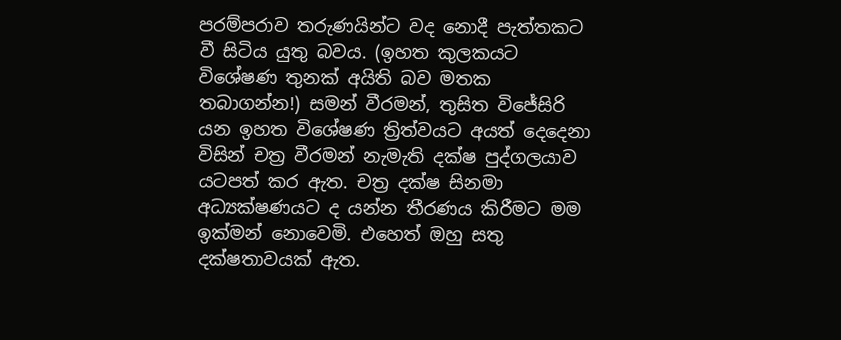පරම්පරාව තරුණයින්ට වද නොදී පැත්තකට වී සිටිය යුතු බවය. (ඉහත කුලකයට විශේෂණ තුනක් අයිති බව මතක තබාගන්න!) සමන් වීරමන්, තුසිත විජේසිරි යන ඉහත විශේෂණ ත්‍රිත්වයට අයත් දෙදෙනා විසින් චත්‍ර වීරමන් නැමැති දක්ෂ පුද්ගලයාව යටපත් කර ඇත. චත්‍ර දක්ෂ සිනමා අධ්‍යක්ෂණයට ද යන්න තීරණය කිරීමට මම ඉක්මන් නොවෙමි. එහෙත් ඔහු සතු දක්ෂතාවයක් ඇත.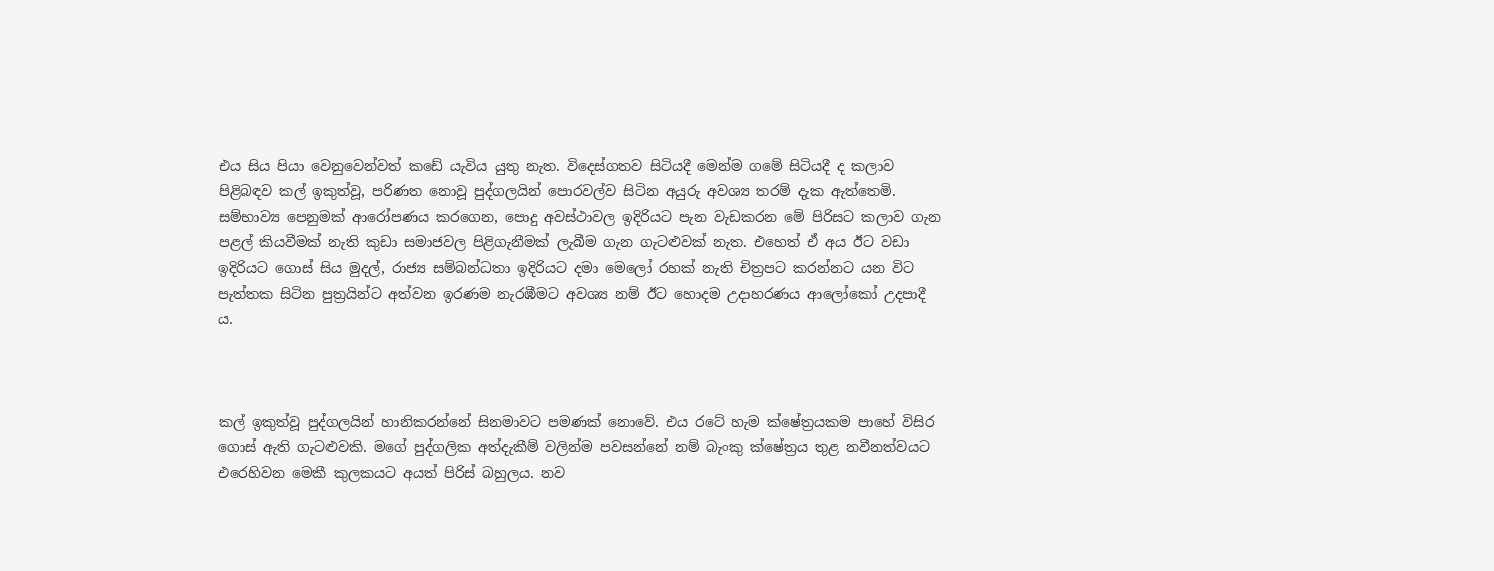එය සිය පියා වෙනුවෙන්වත් කඩේ යැවිය යුතු නැත. විදෙස්ගතව සිටියදී මෙන්ම ගමේ සිටියදී ද කලාව පිළිබඳව කල් ඉකුත්වූ, පරිණත නොවූ පුද්ගලයින් පොරවල්ව සිටින අයුරු අවශ්‍ය තරම් දැක ඇත්තෙමි. සම්භාව්‍ය පෙනුමක් ආරෝපණය කරගෙන, පොදු අවස්ථාවල ඉදිරියට පැන වැඩකරන මේ පිරිසට කලාව ගැන පළල් කියවීමක් නැති කුඩා සමාජවල පිළිගැනීමක් ලැබීම ගැන ගැටළුවක් නැත. එහෙත් ඒ අය ඊට වඩා ඉදිරියට ගොස් සිය මුදල්, රාජ්‍ය සම්බන්ධතා ඉදිරියට දමා මෙලෝ රහක් නැති චිත්‍රපට කරන්නට යන විට පැත්තක සිටින පුත්‍රයින්ට අත්වන ඉරණම නැරඹීමට අවශ්‍ය නම් ඊට හොදම උදාහරණය ආලෝකෝ උදපාදී ය.



කල් ඉකුත්වූ පුද්ගලයින් හානිකරන්නේ සිනමාවට පමණක් නොවේ. එය රටේ හැම ක්ෂේත්‍රයකම පාහේ විසිර ගොස් ඇති ගැටළුවකි. මගේ පුද්ගලික අත්දැකීම් වලින්ම පවසන්නේ නම් බැංකු ක්ෂේත්‍රය තුළ නවීනත්වයට එරෙහිවන මෙකී කුලකයට අයත් පිරිස් බහුලය. නව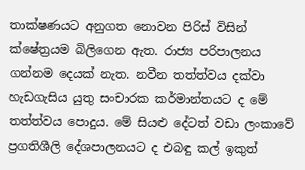තාක්ෂණයට අනුගත නොවන පිරිස් විසින් ක්ෂේත්‍රයම බිලිගෙන ඇත. රාජ්‍ය පරිපාලනය ගන්නම දෙයක් නැත. නවීන තත්ත්වය දක්වා හැඩගැසිය යුතු සංචාරක කර්මාන්තයට ද මේ තත්ත්වය පොදුය. මේ සියළු දේටත් වඩා ලංකාවේ ප්‍රගතිශීලි දේශපාලනයට ද එබඳු කල් ඉකුත්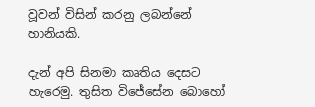වූවන් විසින් කරනු ලබන්නේ හානියකි.

දැන් අපි සිනමා කෘතිය දෙසට හැරෙමු. තුසිත විජේසේන බොහෝ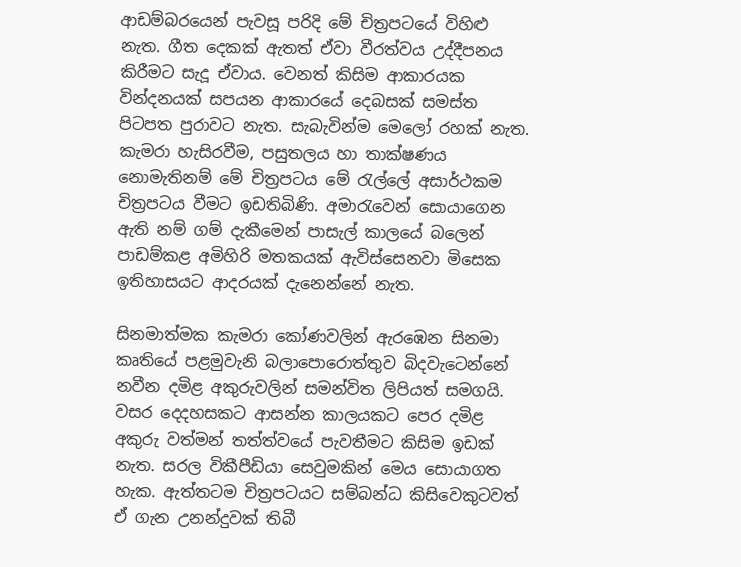ආඩම්බරයෙන් පැවසූ පරිදි මේ චිත්‍රපටයේ විහිළු නැත. ගීත දෙකක් ඇතත් ඒවා වීරත්වය උද්දීපනය කිරීමට සැදූ ඒවාය. වෙනත් කිසිම ආකාරයක වින්දනයක් සපයන ආකාරයේ දෙබසක් සමස්ත පිටපත පුරාවට නැත. සැබැවින්ම මෙලෝ රහක් නැත. කැමරා හැසිරවීම, පසුතලය හා තාක්ෂණය නොමැතිනම් මේ චිත්‍රපටය මේ රැල්ලේ අසාර්ථකම චිත්‍රපටය වීමට ඉඩතිබිණි. අමාරැවෙන් සොයාගෙන ඇති නම් ගම් දැකීමෙන් පාසැල් කාලයේ බලෙන් පාඩම්කළ අමිහිරි මතකයක් ඇවිස්සෙනවා මිසෙක ඉතිහාසයට ආදරයක් දැනෙන්නේ නැත.

සිනමාත්මක කැමරා කෝණවලින් ඇරඹෙන සිනමා කෘතියේ පළමුවැනි බලාපොරොත්තුව බිදවැටෙන්නේ නවීන දමිළ අකුරුවලින් සමන්විත ලිපියත් සමගයි. වසර දෙදහසකට ආසන්න කාලයකට පෙර දමිළ අකුරු වත්මන් තත්ත්වයේ පැවතීමට කිසිම ඉඩක් නැත. සරල විකීපීඩියා සෙවුමකින් මෙය සොයාගත හැක. ඇත්තටම චිත්‍රපටයට සම්බන්ධ කිසිවෙකුටවත් ඒ ගැන උනන්දුවක් තිබී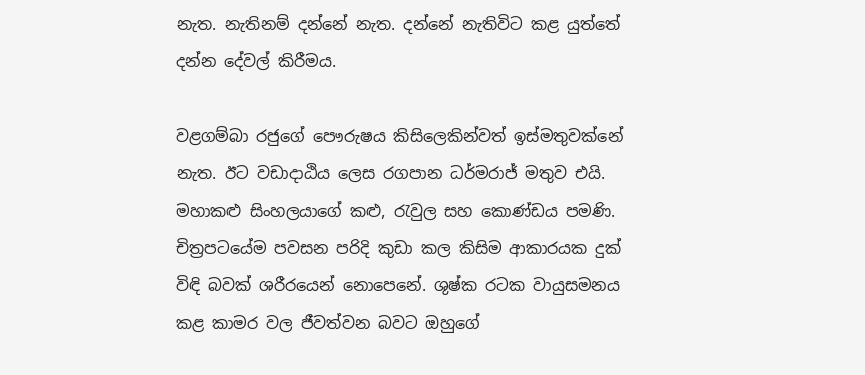නැත. නැතිනම් දන්නේ නැත. දන්නේ නැතිවිට කළ යුත්තේ දන්න දේවල් කිරීමය.

වළගම්බා රජුගේ පෞරුෂය කිසිලෙකින්වත් ඉස්මතුවක්නේ නැත. ඊට වඩාදාඨිය ලෙස රගපාන ධර්මරාජ් මතුව එයි. මහාකළු සිංහලයාගේ කළු, රැවුල සහ කොණ්ඩය පමණි. චිත්‍රපටයේම පවසන පරිදි කුඩා කල කිසිම ආකාරයක දුක් විඳි බවක් ශරීරයෙන් නොපෙනේ. ශුෂ්ක රටක වායුසමනය කළ කාමර වල ජීවත්වන බවට ඔහුගේ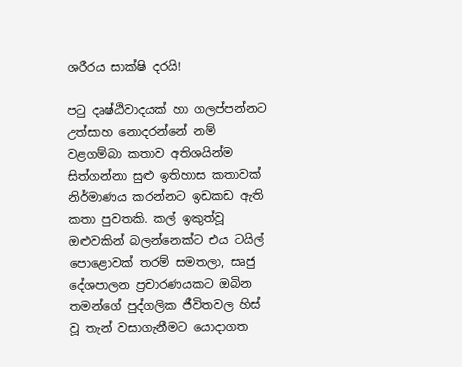ශරීරය සාක්ෂි දරයි!

පටු දෘෂ්ඨිවාදයක් හා ගලප්පන්නට උත්සාහ නොදරන්නේ නම් වළගම්බා කතාව අතිශයින්ම සිත්ගන්නා සුළු ඉතිහාස කතාවක් නිර්මාණය කරන්නට ඉඩකඩ ඇති කතා පුවතකි. කල් ඉකුත්වූ ඔළුවකින් බලන්නෙක්ට එය ටයිල් පොළොවක් තරම් සමතලා, සෘජු දේශපාලන ප්‍රචාරණයකට ඔබින තමන්ගේ පුද්ගලික ජීවිතවල හිස් වූ තැන් වසාගැනීමට යොදාගත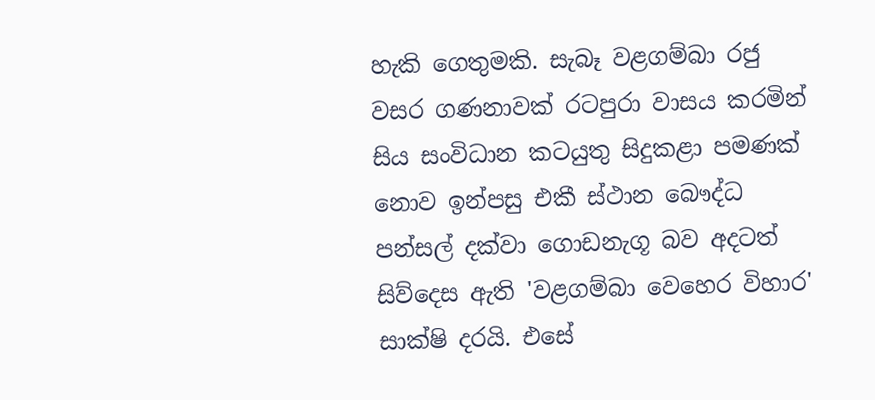හැකි ගෙතුමකි. සැබෑ වළගම්බා රජු වසර ගණනාවක් රටපුරා වාසය කරමින් සිය සංවිධාන කටයුතු සිදුකළා පමණක් නොව ඉන්පසු එකී ස්ථාන බෞද්ධ පන්සල් දක්වා ගොඩනැගූ බව අදටත් සිව්දෙස ඇති 'වළගම්බා වෙහෙර විහාර' සාක්ෂි දරයි. එසේ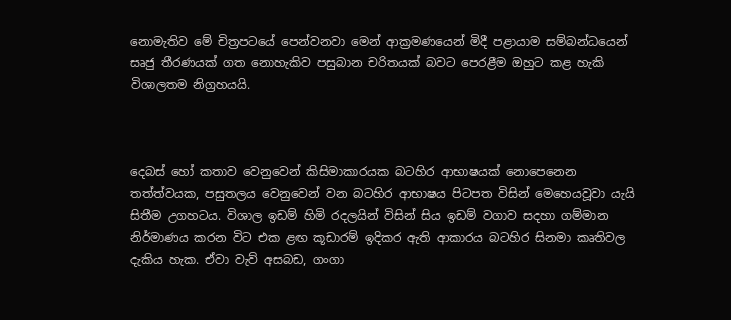නොමැතිව මේ චිත්‍රපටයේ පෙන්වනවා මෙන් ආක්‍රමණයෙන් මිදී පළායාම සම්බන්ධයෙන් සෘජු තීරණයක් ගත නොහැකිව පසුබාන චරිතයක් බවට පෙරළීම ඔහුට කළ හැකි විශාලතම නිග්‍රහයයි.



දෙබස් හෝ කතාව වෙනුවෙන් කිසිමාකාරයක බටහිර ආභාෂයක් නොපෙනෙන තත්ත්වයක, පසුතලය වෙනුවෙන් වන බටහිර ආභාෂය පිටපත විසින් මෙහෙයවූවා යැයි සිතීම උගහටය. විශාල ඉඩම් හිමි රදලයින් විසින් සිය ඉඩම් වගාව සදහා ගම්මාන නිර්මාණය කරන විට එක ළඟ කූඩාරම් ඉදිකර ඇති ආකාරය බටහිර සිනමා කෘතිවල දැකිය හැක. ඒවා වැව් අසබඩ, ගංගා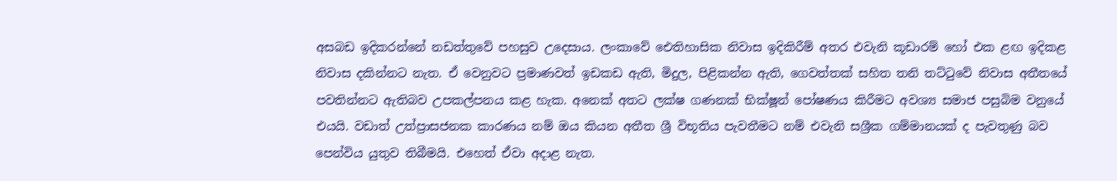අසබඩ ඉදිකරන්නේ නඩත්තුවේ පහසුව උදෙසාය. ලංකාවේ ඓතිහාසික නිවාස ඉදිකිරීම් අතර එවැනි කූඩාරම් හෝ එක ළඟ ඉදිකළ නිවාස දකින්නට නැත. ඒ වෙනුවට ප්‍රමාණවත් ඉඩකඩ ඇති, මිදුල, පිළිකන්න ඇති, ගෙවත්තක් සහිත තනි තට්ටුවේ නිවාස අතීතයේ පවතින්නට ඇතිබව උපකල්පනය කළ හැක. අනෙක් අතට ලක්ෂ ගණනක් භික්ෂූන් පෝෂණය කිරීමට අවශ්‍ය සමාජ පසුබිම වනුයේ එයයි. වඩාත් උත්ප්‍රාසජනක කාරණය නම් ඔය කියන අතීත ශ්‍රී විභූතිය පැවතීමට නම් එවැනි සශ්‍රීක ගම්මානයක් ද පැවතුණු බව පෙන්විය යුතුව තිබීමයි. එහෙත් ඒවා අදාළ නැත.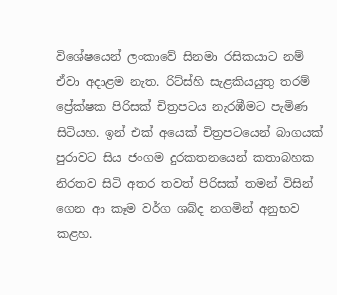විශේෂයෙන් ලංකාවේ සිනමා රසිකයාට නම් ඒවා අදාළම නැත. රිට්ස්හි සැළකියයුතු තරම් ප්‍රේක්ෂක පිරිසක් චිත්‍රපටය නැරඹීමට පැමිණ සිටියහ. ඉන් එක් අයෙක් චිත්‍රපටයෙන් බාගයක් පුරාවට සිය ජංගම දුරකතනයෙන් කතාබහක නිරතව සිටි අතර තවත් පිරිසක් තමන් විසින් ගෙන ආ කෑම වර්ග ශබ්ද නගමින් අනුභව කළහ.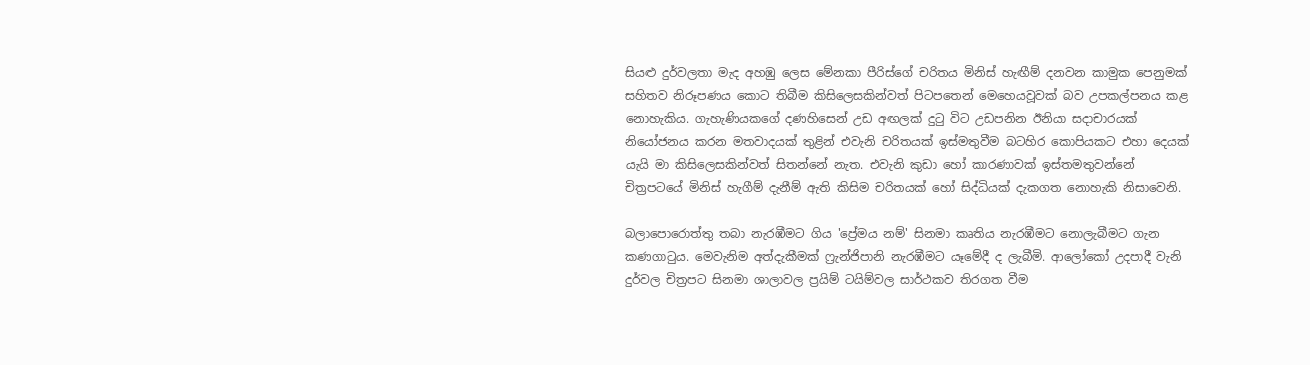සියළු දුර්වලතා මැද අහඹු ලෙස මේනකා පීරිස්ගේ චරිතය මිනිස් හැඟීම් දනවන කාමුක පෙනුමක් සහිතව නිරූපණය කොට තිබීම කිසිලෙසකින්වත් පිටපතෙන් මෙහෙයවූවක් බව උපකල්පනය කළ නොහැකිය. ගැහැණියකගේ දණහිසෙන් උඩ අඟලක් දුටු විට උඩපනින ඊනියා සදාචාරයක් නියෝජනය කරන මතවාදයක් තුළින් එවැනි චරිතයක් ඉස්මතුවීම බටහිර කොපියකට එහා දෙයක් යැයි මා කිසිලෙසකින්වත් සිතන්නේ නැත. එවැනි කුඩා හෝ කාරණාවක් ඉස්තමතුවන්නේ චිත්‍රපටයේ මිනිස් හැගීම් දැනීම් ඇති කිසිම චරිතයක් හෝ සිද්ධියක් දැකගත නොහැකි නිසාවෙනි.

බලාපොරොත්තු තබා නැරඹීමට ගිය 'ප්‍රේමය නම්' සිනමා කෘතිය නැරඹීමට නොලැබීමට ගැන කණගාටුය. මෙවැනිම අත්දැකීමක් ෆ්‍රැන්ජිපානි නැරඹීමට යෑමේදී ද ලැබීමි. ආලෝකෝ උදපාදී වැනි දුර්වල චිත්‍රපට සිනමා ශාලාවල ප්‍රයිම් ටයිම්වල සාර්ථකව තිරගත වීම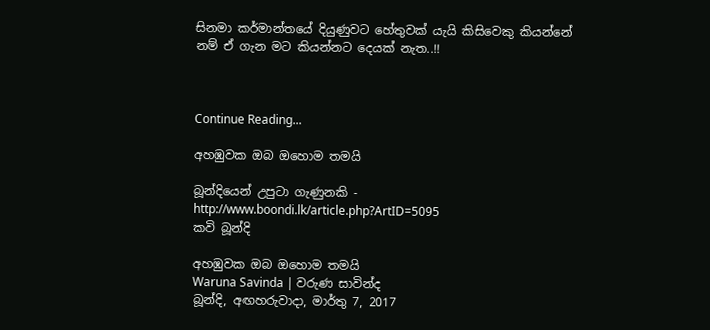සිනමා කර්මාන්තයේ දියුණුවට හේතුවක් යැයි කිසිවෙකු කියන්නේ නම් ඒ ගැන මට කියන්නට දෙයක් නැත..!!



Continue Reading...

අහඹුවක ඔබ ඔහොම තමයි

බූන්දියෙන් උපුටා ගැණුනකි - http://www.boondi.lk/article.php?ArtID=5095
කවි බූන්දි

අහඹුවක ඔබ ඔහොම තමයි
Waruna Savinda | වරුණ සාවින්ද
බූන්දි, අඟහරුවාදා, මාර්තු 7, 2017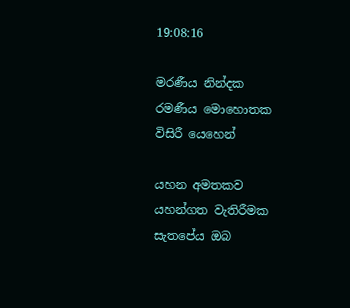19:08:16

මරණීය නින්දක
රමණීය මොහොතක
විසිරී යෙහෙන්

යහන අමතකව
යහන්ගත වැතිරීමක
සැතපේය ඔබ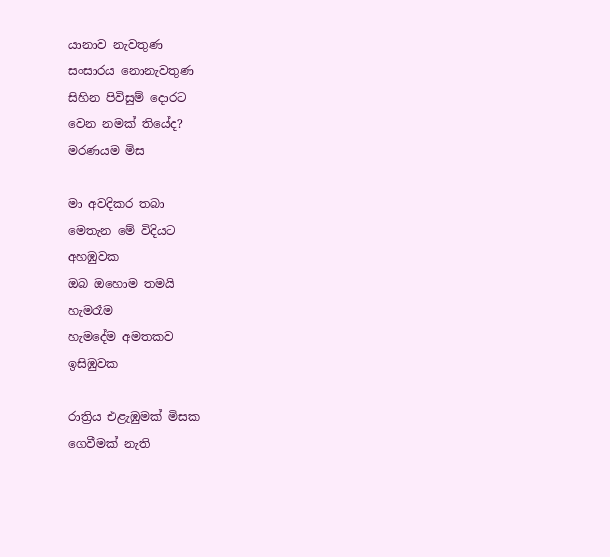යානාව නැවතුණ
සංසාරය නොනැවතුණ
සිහින පිවිසුම් දොරට
වෙන නමක් තියේද?
මරණයම මිස

මා අවදිකර තබා
මෙතැන මේ විදියට
අහඹුවක
ඔබ ඔහොම තමයි
හැමරෑම
හැමදේම අමතකව
ඉසිඹුවක

රාත්‍රිය එළැඹුමක් මිසක
ගෙවීමක් නැති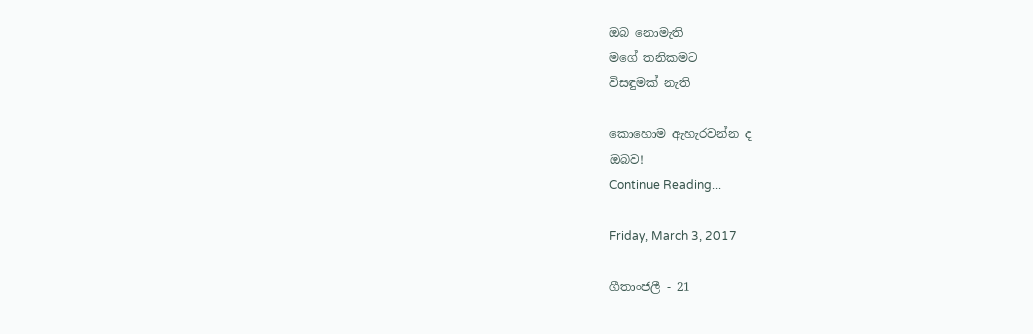ඔබ නොමැති
මගේ තනිකමට
විසඳුමක් නැති

කොහොම ඇහැරවන්න ද
ඔබව!
Continue Reading...

Friday, March 3, 2017

ගීතාංජලී - 21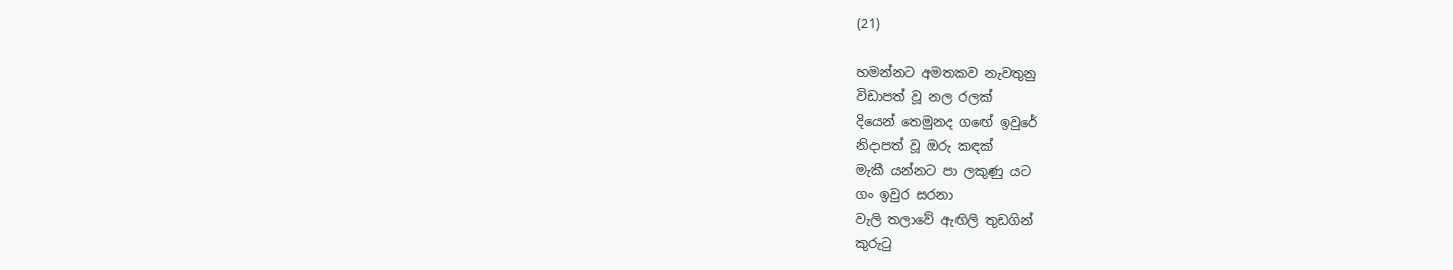(21)

හමන්නට අමතකව නැවතුනු
විඩාපත් වූ නල රලක්
දියෙන් තෙමුනද ගඟේ ඉවුරේ
නිදාපත් වූ ඔරු කඳක්
මැකී යන්නට පා ලකුණු යට
ගං ඉවුර සරනා
වැලි තලාවේ ඇඟිලි තුඩගින්
කුරුටු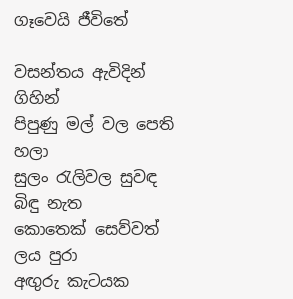ගෑවෙයි ජීවිතේ

වසන්තය ඇවිදින් ගිහින්
පිපුණු මල් වල පෙති හලා
සුලං රැලිවල සුවඳ බිඳු නැත
කොතෙක් සෙව්වත් ලය පුරා
අඟුරු කැටයක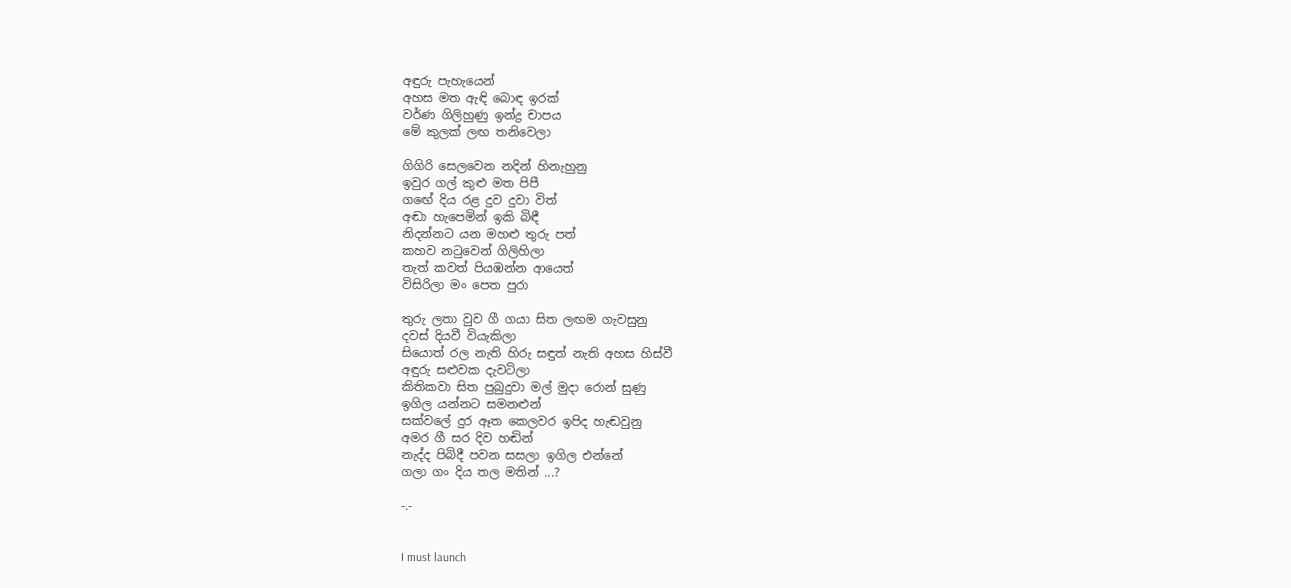අඳුරු පැහැයෙන්
අහස මත ඇඳි බොඳ ඉරක්
වර්ණ ගිලිහුණු ඉන්ද්‍ර චාපය
මේ කුලක් ලඟ තනිවෙලා

ගිගිරි සෙලවෙන නදින් හිනැහුනු
ඉවුර ගල් කුළු මත පිපී
ගඟේ දිය රළ දුව දුවා විත්
අඬා හැපෙමින් ඉකි බිඳී
නිදන්නට යන මහළු තුරු පත්
කහව නටුවෙන් ගිලිහිලා
තැත් කවත් පියඹන්න ආයෙත්
විසිරිලා මං පෙත පුරා

තුරු ලතා වුව ගී ගයා සිත ලඟම ගැවසුනු
දවස් දියවී වියැකිලා
සියොත් රල නැති හිරු සඳුත් නැති අහස හිස්වී
අඳුරු සළුවක දැවටිලා
කිතිකවා සිත පුබුදුවා මල් මුදා රොන් සුණු
ඉගිල යන්නට සමනළුන්
සක්වලේ දුර ඈත කෙලවර ඉපිද හැ‍ඬවුනු
අමර ගී සර දිව හඬින්
නැද්ද පිබිදී පවන සසලා ඉගිල එන්නේ
ගලා ගං දිය තල මතින් ...?

-.-


I must launch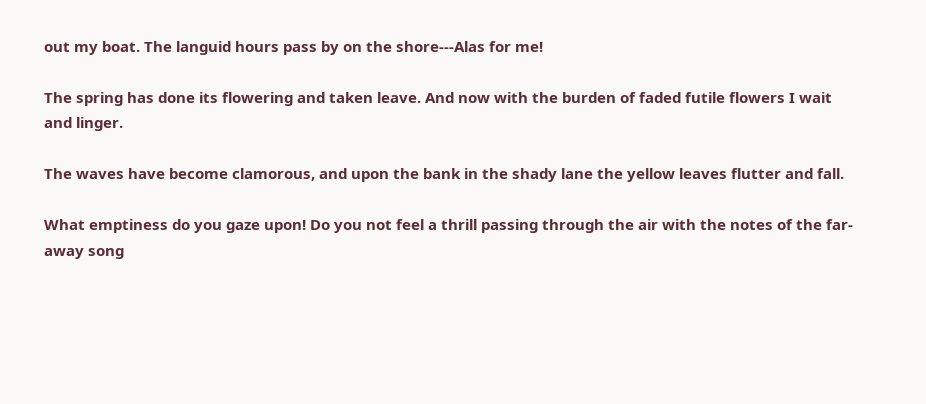out my boat. The languid hours pass by on the shore---Alas for me!

The spring has done its flowering and taken leave. And now with the burden of faded futile flowers I wait and linger.

The waves have become clamorous, and upon the bank in the shady lane the yellow leaves flutter and fall.

What emptiness do you gaze upon! Do you not feel a thrill passing through the air with the notes of the far-away song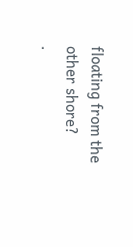floating from the other shore?
.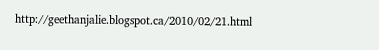http://geethanjalie.blogspot.ca/2010/02/21.html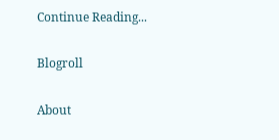Continue Reading...

Blogroll

About